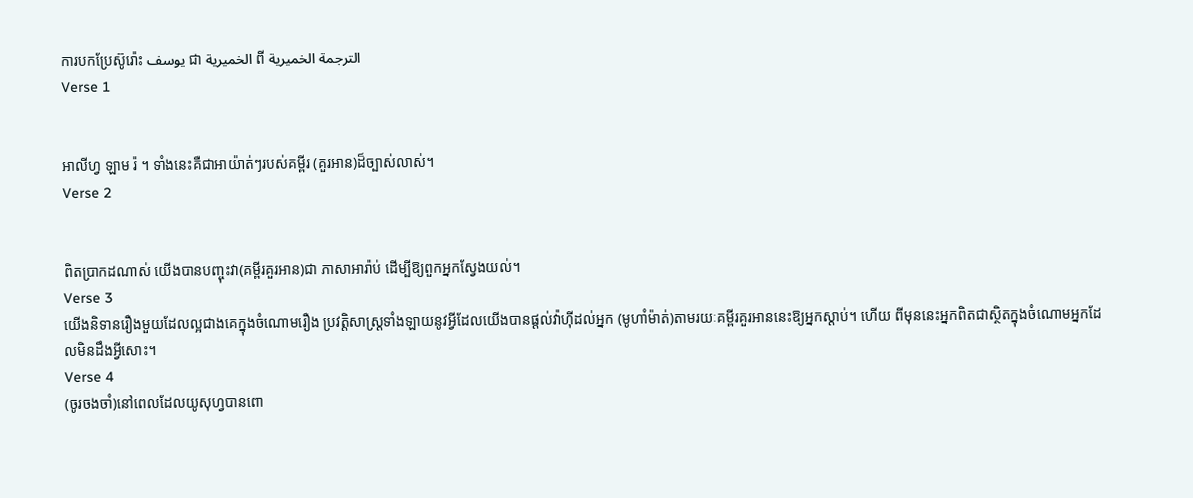ការបកប្រែស៊ូរ៉ោះ يوسف ជា الخميرية ពី الترجمة الخميرية
Verse 1


អាលីហ្វ ឡាម រ៉ ។ ទាំងនេះគឺជាអាយ៉ាត់ៗរបស់គម្ពីរ (គួរអាន)ដ៏ច្បាស់លាស់។
Verse 2


ពិតប្រាកដណាស់ យើងបានបញ្ចុះវា(គម្ពីរគួរអាន)ជា ភាសាអារ៉ាប់ ដើម្បីឱ្យពួកអ្នកស្វែងយល់។
Verse 3
យើងនិទានរឿងមួយដែលល្អជាងគេក្នុងចំណោមរឿង ប្រវត្ដិសាស្ដ្រទាំងឡាយនូវអ្វីដែលយើងបានផ្ដល់វ៉ាហ៊ីដល់អ្នក (មូហាំម៉ាត់)តាមរយៈគម្ពីរគួរអាននេះឱ្យអ្នកស្ដាប់។ ហើយ ពីមុននេះអ្នកពិតជាស្ថិតក្នុងចំណោមអ្នកដែលមិនដឹងអ្វីសោះ។
Verse 4
(ចូរចងចាំ)នៅពេលដែលយូសុហ្វបានពោ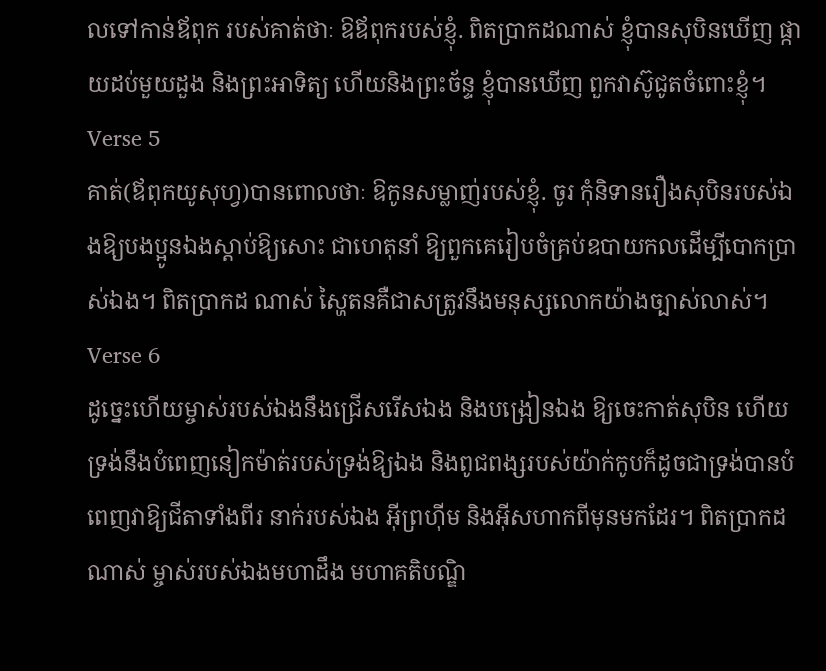លទៅកាន់ឪពុក របស់គាត់ថាៈ ឱឪពុករបស់ខ្ញុំ. ពិតប្រាកដណាស់ ខ្ញុំបានសុបិនឃើញ ផ្កាយដប់មួយដួង និងព្រះអាទិត្យ ហើយនិងព្រះច័ន្ទ ខ្ញុំបានឃើញ ពួកវាស៊ូជូតចំពោះខ្ញុំ។
Verse 5
គាត់(ឪពុកយូសុហ្វ)បានពោលថាៈ ឱកូនសម្លាញ់របស់ខ្ញុំ. ចូរ កុំនិទានរឿងសុបិនរបស់ឯងឱ្យបងប្អូនឯងស្ដាប់ឱ្យសោះ ជាហេតុនាំ ឱ្យពួកគេរៀបចំគ្រប់ឧបាយកលដើម្បីបោកប្រាស់ឯង។ ពិតប្រាកដ ណាស់ ស្ហៃតនគឺជាសត្រូវនឹងមនុស្សលោកយ៉ាងច្បាស់លាស់។
Verse 6
ដូចេ្នះហើយម្ចាស់របស់ឯងនឹងជ្រើសរើសឯង និងបង្រៀនឯង ឱ្យចេះកាត់សុបិន ហើយទ្រង់នឹងបំពេញនៀកម៉ាត់របស់ទ្រង់ឱ្យឯង និងពូជពង្សរបស់យ៉ាក់កូបក៏ដូចជាទ្រង់បានបំពេញវាឱ្យជីតាទាំងពីរ នាក់របស់ឯង អ៊ីព្រហ៊ីម និងអ៊ីសហាកពីមុនមកដែរ។ ពិតប្រាកដ ណាស់ ម្ចាស់របស់ឯងមហាដឹង មហាគតិបណ្ឌិ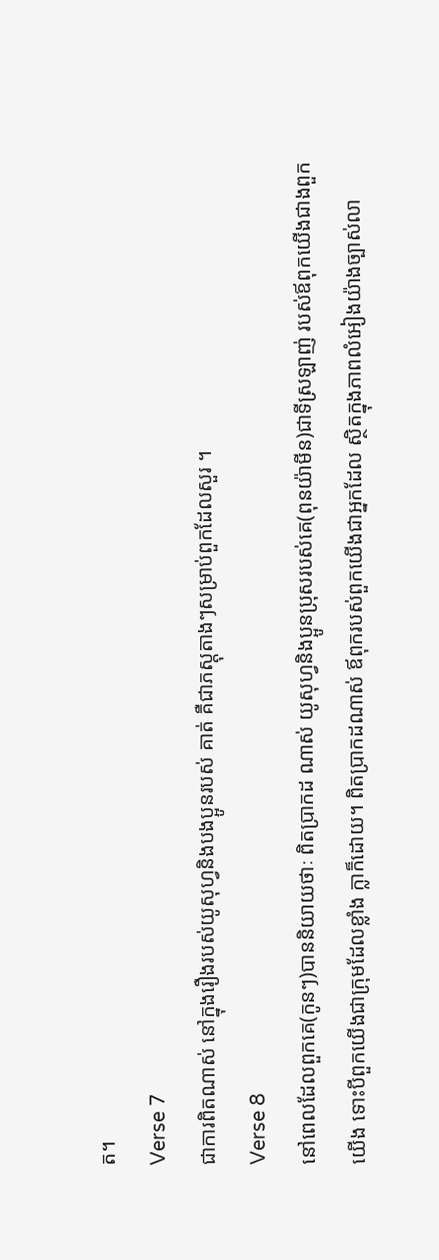ត។
Verse 7
ជាការពិតណាស់ នៅក្នុងរឿងរបស់យូសុហ្វនិងបងប្អូនរបស់ គាត់ គឺជាភស្ដុតាងៗសម្រាប់ពួកដែលសួរ ។
Verse 8
នៅពេលដែលពួកគេ(កូនៗ)បាននិយាយថាៈ ពិតប្រាកដ ណាស់ យូសុហ្វនិងប្អូនប្រុសរបស់គេ(ពុនយ៉ាមីន)ជាទីស្រឡាញ់ របស់ឪពុកយើងជាងពួកយើង ទោះបីពួកយើងជាក្រុមដែលខ្លាំង ក្លាក៏ដោយ។ ពិតប្រាកដណាស់ ឪពុករបស់ពួកយើងជាអ្នកដែល ស្ថិតក្នុងភាពលំអៀងយ៉ាងច្បាស់លា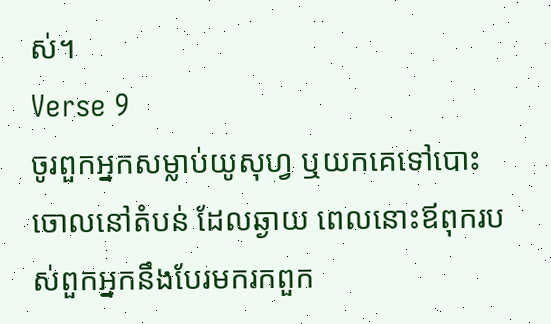ស់។
Verse 9
ចូរពួកអ្នកសម្លាប់យូសុហ្វ ឬយកគេទៅបោះចោលនៅតំបន់ ដែលឆ្ងាយ ពេលនោះឪពុករបស់ពួកអ្នកនឹងបែរមករកពួក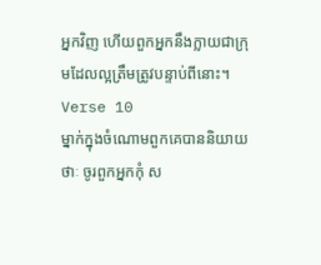អ្នកវិញ ហើយពួកអ្នកនឹងក្លាយជាក្រុមដែលល្អត្រឹមត្រូវបន្ទាប់ពីនោះ។
Verse 10
ម្នាក់ក្នុងចំណោមពួកគេបាននិយាយថាៈ ចូរពួកអ្នកកុំ ស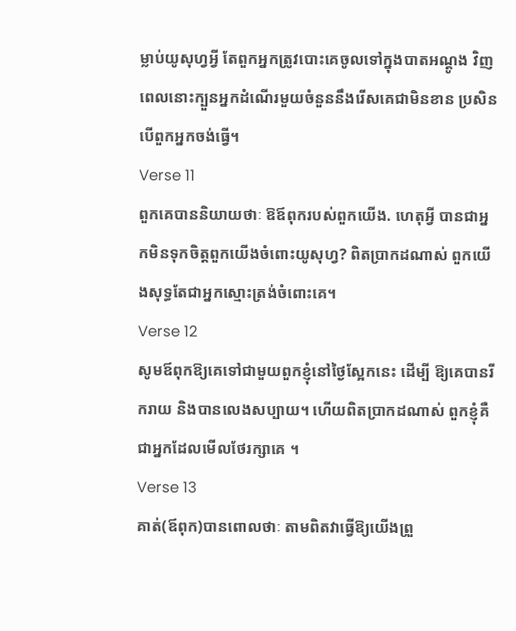ម្លាប់យូសុហ្វអី្វ តែពួកអ្នកត្រូវបោះគេចូលទៅក្នុងបាតអណ្ដូង វិញ ពេលនោះក្បួនអ្នកដំណើរមួយចំនួននឹងរើសគេជាមិនខាន ប្រសិនបើពួកអ្នកចង់ធ្វើ។
Verse 11
ពួកគេបាននិយាយថាៈ ឱឪពុករបស់ពួកយើង. ហេតុអ្វី បានជាអ្នកមិនទុកចិត្ដពួកយើងចំពោះយូសុហ្វ? ពិតប្រាកដណាស់ ពួកយើងសុទ្ធតែជាអ្នកស្មោះត្រង់ចំពោះគេ។
Verse 12
សូមឪពុកឱ្យគេទៅជាមួយពួកខ្ញុំនៅថ្ងៃស្អែកនេះ ដើម្បី ឱ្យគេបានរីករាយ និងបានលេងសប្បាយ។ ហើយពិតប្រាកដណាស់ ពួកខ្ញុំគឺជាអ្នកដែលមើលថែរក្សាគេ ។
Verse 13
គាត់(ឪពុក)បានពោលថាៈ តាមពិតវាធ្វើឱ្យយើងព្រួ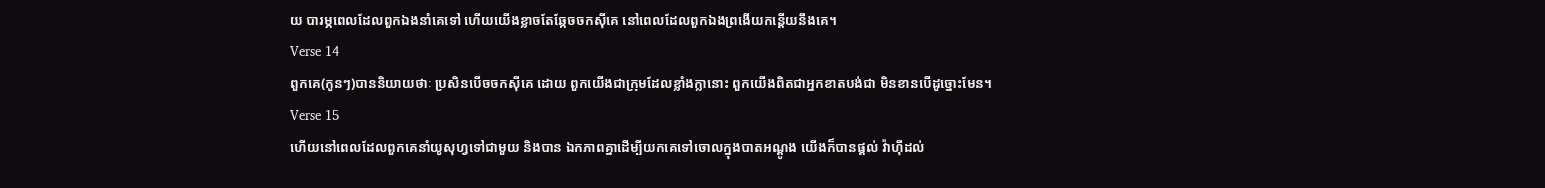យ បារម្ភពេលដែលពួកឯងនាំគេទៅ ហើយយើងខ្លាចតែឆ្កែចចកស៊ីគេ នៅពេលដែលពួកឯងព្រងើយកន្ដើយនឹងគេ។
Verse 14
ពួកគេ(កូនៗ)បាននិយាយថាៈ ប្រសិនបើចចកស៊ីគេ ដោយ ពួកយើងជាក្រុមដែលខ្លាំងក្លានោះ ពួកយើងពិតជាអ្នកខាតបង់ជា មិនខានបើដូច្នោះមែន។
Verse 15
ហើយនៅពេលដែលពួកគេនាំយូសុហ្វទៅជាមួយ និងបាន ឯកភាពគ្នាដើម្បីយកគេទៅចោលក្នុងបាតអណ្ដូង យើងក៏បានផ្ដល់ វ៉ាហ៊ីដល់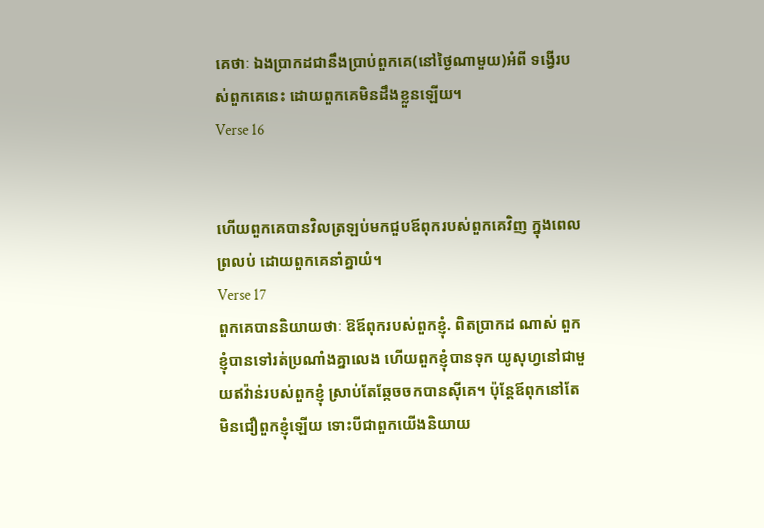គេថាៈ ឯងប្រាកដជានឹងប្រាប់ពួកគេ(នៅថ្ងៃណាមួយ)អំពី ទង្វើរបស់ពួកគេនេះ ដោយពួកគេមិនដឹងខ្លួនឡើយ។
Verse 16


ហើយពួកគេបានវិលត្រឡប់មកជួបឪពុករបស់ពួកគេវិញ ក្នុងពេលព្រលប់ ដោយពួកគេនាំគ្នាយំ។
Verse 17
ពួកគេបាននិយាយថាៈ ឱឪពុករបស់ពួកខ្ញុំ. ពិតប្រាកដ ណាស់ ពួកខ្ញុំបានទៅរត់ប្រណាំងគ្នាលេង ហើយពួកខ្ញុំបានទុក យូសុហ្វនៅជាមួយឥវ៉ាន់របស់ពួកខ្ញុំ ស្រាប់តែឆ្កែចចកបានស៊ីគេ។ ប៉ុន្ដែឪពុកនៅតែមិនជឿពួកខ្ញុំឡើយ ទោះបីជាពួកយើងនិយាយ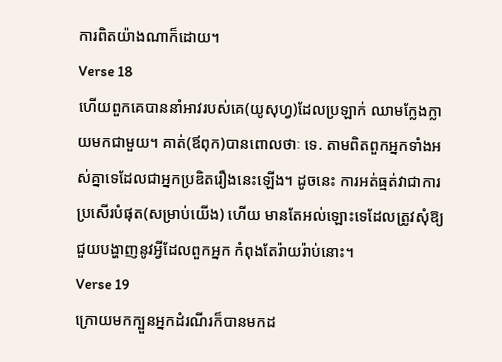ការពិតយ៉ាងណាក៏ដោយ។
Verse 18
ហើយពួកគេបាននាំអាវរបស់គេ(យូសុហ្វ)ដែលប្រឡាក់ ឈាមក្លែងក្លាយមកជាមួយ។ គាត់(ឪពុក)បានពោលថាៈ ទេ. តាមពិតពួកអ្នកទាំងអស់គ្នាទេដែលជាអ្នកប្រឌិតរឿងនេះឡើង។ ដូចនេះ ការអត់ធ្មត់វាជាការប្រសើរបំផុត(សម្រាប់យើង) ហើយ មានតែអល់ឡោះទេដែលត្រូវសុំឱ្យជួយបង្ហាញនូវអ្វីដែលពួកអ្នក កំពុងតែរ៉ាយរ៉ាប់នោះ។
Verse 19
ក្រោយមកក្បួនអ្នកដំរណីរក៏បានមកដ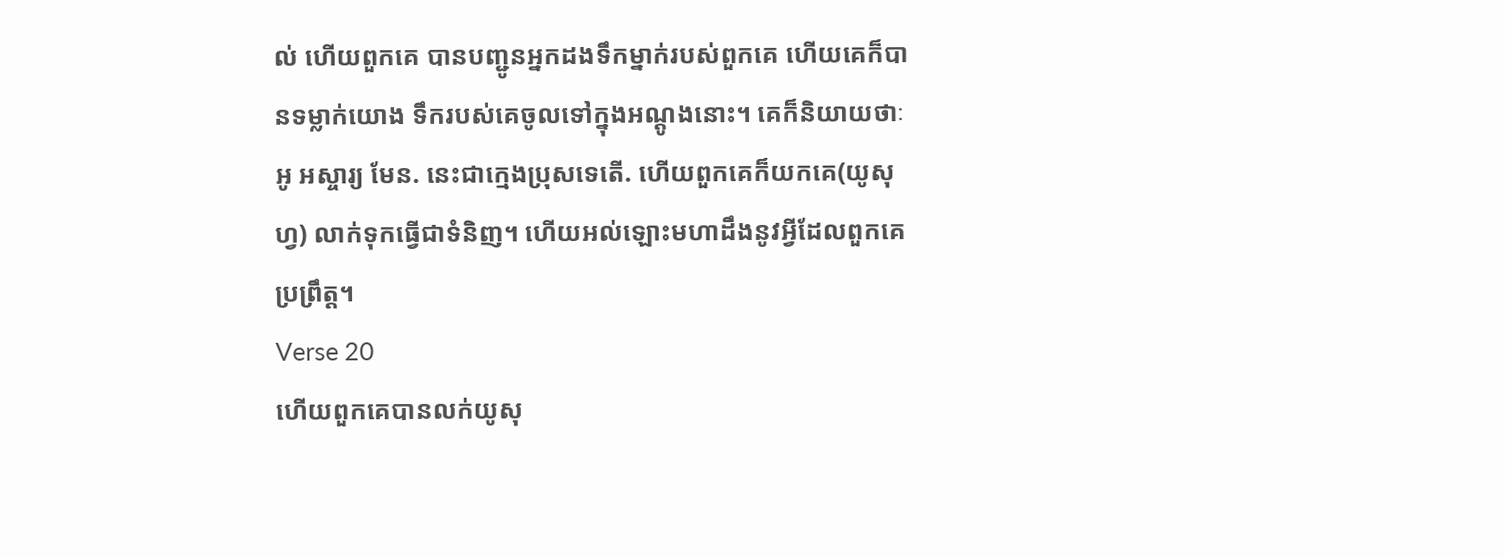ល់ ហើយពួកគេ បានបញ្ជូនអ្នកដងទឹកម្នាក់របស់ពួកគេ ហើយគេក៏បានទម្លាក់យោង ទឹករបស់គេចូលទៅក្នុងអណ្ដូងនោះ។ គេក៏និយាយថាៈ អូ អស្ចារ្យ មែន. នេះជាកេ្មងប្រុសទេតើ. ហើយពួកគេក៏យកគេ(យូសុហ្វ) លាក់ទុកធ្វើជាទំនិញ។ ហើយអល់ឡោះមហាដឹងនូវអ្វីដែលពួកគេ ប្រព្រឹត្ដ។
Verse 20
ហើយពួកគេបានលក់យូសុ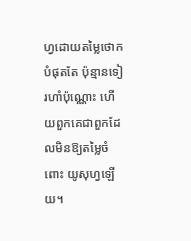ហ្វដោយតម្លៃថោកបំផុតតែ ប៉ុន្មានទៀរហាំប៉ុណ្ណោះ ហើយពួកគេជាពួកដែលមិនឱ្យតម្លៃចំពោះ យូសុហ្វឡើយ។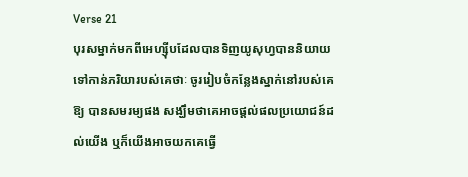Verse 21
បុរសម្នាក់មកពីអេហ្ស៊ីបដែលបានទិញយូសុហ្វបាននិយាយ ទៅកាន់ភរិយារបស់គេថាៈ ចូររៀបចំកន្លែងស្នាក់នៅរបស់គេឱ្យ បានសមរម្យផង សង្ឃឹមថាគេអាចផ្ដល់ផលប្រយោជន៍ដល់យើង ឬក៏យើងអាចយកគេធ្វើ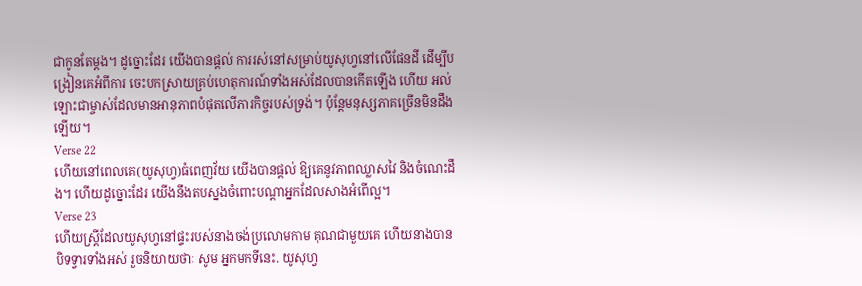ជាកូនតែម្ដង។ ដូច្នោះដែរ យើងបានផ្ដល់ ការរស់នៅសម្រាប់យូសុហ្វនៅលើផែនដី ដើម្បីបង្រៀនគេអំពីការ ចេះបកស្រាយគ្រប់ហេតុការណ៍ទាំងអស់ដែលបានកើតឡើង ហើយ អល់ឡោះជាម្ចាស់ដែលមានអានុភាពបំផុតលើភារកិច្ចរបស់ទ្រង់។ ប៉ុន្ដែមនុស្សភាគច្រើនមិនដឹងឡើយ។
Verse 22
ហើយនៅពេលគេ(យូសុហ្វ)ធំពេញវ័យ យើងបានផ្ដល់ ឱ្យគេនូវភាពឈ្លាសវៃ និងចំណេះដឹង។ ហើយដូច្នោះដែរ យើងនឹងតបស្នងចំពោះបណ្ដាអ្នកដែលសាងអំពើល្អ។
Verse 23
ហើយស្រី្ដដែលយូសុហ្វនៅផ្ទះរបស់នាងចង់ប្រលោមកាម គុណជាមួយគេ ហើយនាងបានបិទទ្វារទាំងអស់ រួចនិយាយថាៈ សូម អ្នកមកទីនេះ. យូសុហ្វ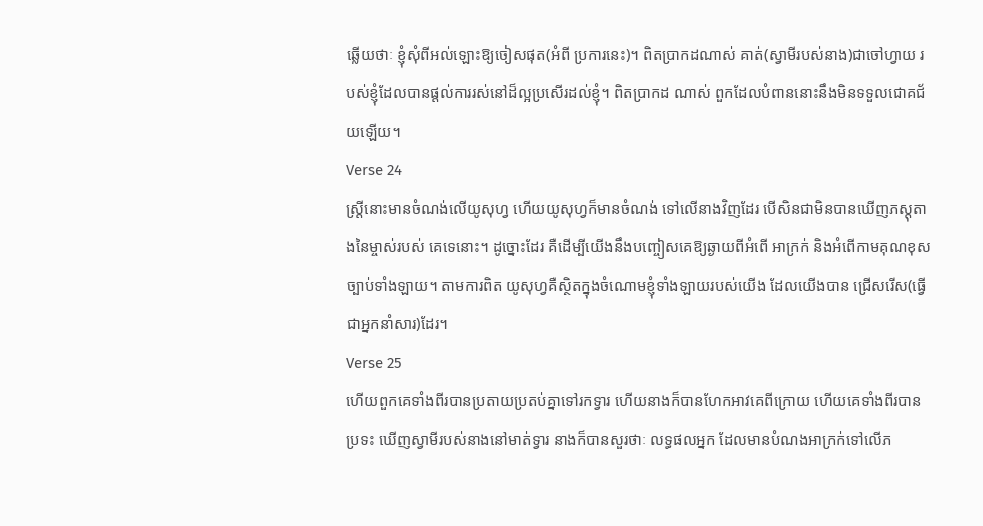ឆ្លើយថាៈ ខ្ញុំសុំពីអល់ឡោះឱ្យចៀសផុត(អំពី ប្រការនេះ)។ ពិតប្រាកដណាស់ គាត់(ស្វាមីរបស់នាង)ជាចៅហ្វាយ របស់ខ្ញុំដែលបានផ្ដល់ការរស់នៅដ៏ល្អប្រសើរដល់ខ្ញុំ។ ពិតប្រាកដ ណាស់ ពួកដែលបំពាននោះនឹងមិនទទួលជោគជ័យឡើយ។
Verse 24
ស្ដ្រីនោះមានចំណង់លើយូសុហ្វ ហើយយូសុហ្វក៏មានចំណង់ ទៅលើនាងវិញដែរ បើសិនជាមិនបានឃើញភស្ដុតាងនៃម្ចាស់របស់ គេទេនោះ។ ដូច្នោះដែរ គឺដើម្បីយើងនឹងបញ្ចៀសគេឱ្យឆ្ងាយពីអំពើ អាក្រក់ និងអំពើកាមគុណខុសច្បាប់ទាំងឡាយ។ តាមការពិត យូសុហ្វគឺស្ថិតក្នុងចំណោមខ្ញុំទាំងឡាយរបស់យើង ដែលយើងបាន ជ្រើសរើស(ធ្វើជាអ្នកនាំសារ)ដែរ។
Verse 25
ហើយពួកគេទាំងពីរបានប្រតាយប្រតប់គ្នាទៅរកទ្វារ ហើយនាងក៏បានហែកអាវគេពីក្រោយ ហើយគេទាំងពីរបានប្រទះ ឃើញស្វាមីរបស់នាងនៅមាត់ទ្វារ នាងក៏បានសួរថាៈ លទ្ធផលអ្នក ដែលមានបំណងអាក្រក់ទៅលើភ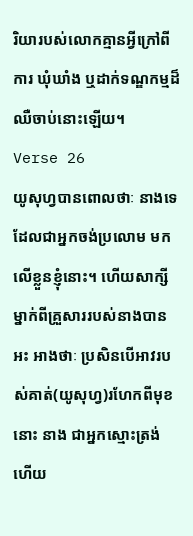រិយារបស់លោកគ្មានអ្វីក្រៅពីការ ឃុំឃាំង ឬដាក់ទណ្ឌកម្មដ៏ឈឺចាប់នោះឡើយ។
Verse 26
យូសុហ្វបានពោលថាៈ នាងទេដែលជាអ្នកចង់ប្រលោម មកលើខ្លួនខ្ញុំនោះ។ ហើយសាក្សីម្នាក់ពីគ្រួសាររបស់នាងបានអះ អាងថាៈ ប្រសិនបើអាវរបស់គាត់(យូសុហ្វ)រហែកពីមុខនោះ នាង ជាអ្នកស្មោះត្រង់ ហើយ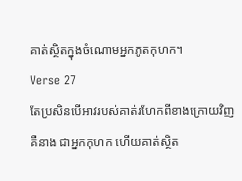គាត់ស្ថិតក្នុងចំណោមអ្នកភូតកុហក។
Verse 27
តែប្រសិនបើអាវរបស់គាត់រហែកពីខាងក្រោយវិញ គឺនាង ជាអ្នកកុហក ហើយគាត់ស្ថិត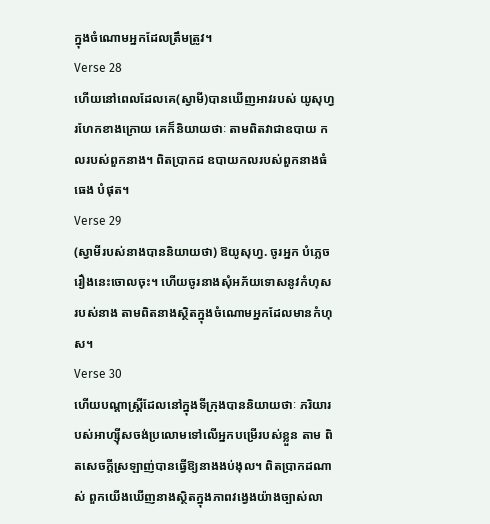ក្នុងចំណោមអ្នកដែលត្រឹមត្រូវ។
Verse 28
ហើយនៅពេលដែលគេ(ស្វាមី)បានឃើញអាវរបស់ យូសុហ្វរហែកខាងក្រោយ គេក៏និយាយថាៈ តាមពិតវាជាឧបាយ កលរបស់ពួកនាង។ ពិតប្រាកដ ឧបាយកលរបស់ពួកនាងធំធេង បំផុត។
Verse 29
(ស្វាមីរបស់នាងបាននិយាយថា) ឱយូសុហ្វ. ចូរអ្នក បំភេ្លចរឿងនេះចោលចុះ។ ហើយចូរនាងសុំអភ័យទោសនូវកំហុស របស់នាង តាមពិតនាងស្ថិតក្នុងចំណោមអ្នកដែលមានកំហុស។
Verse 30
ហើយបណ្ដាស្ដ្រីដែលនៅក្នុងទីក្រុងបាននិយាយថាៈ ភរិយារបស់អាហ្ស៊ីសចង់ប្រលោមទៅលើអ្នកបម្រើរបស់ខ្លួន តាម ពិតសេចក្ដីស្រឡាញ់បានធ្វើឱ្យនាងងប់ងុល។ ពិតប្រាកដណាស់ ពួកយើងឃើញនាងស្ថិតក្នុងភាពវងេ្វងយ៉ាងច្បាស់លា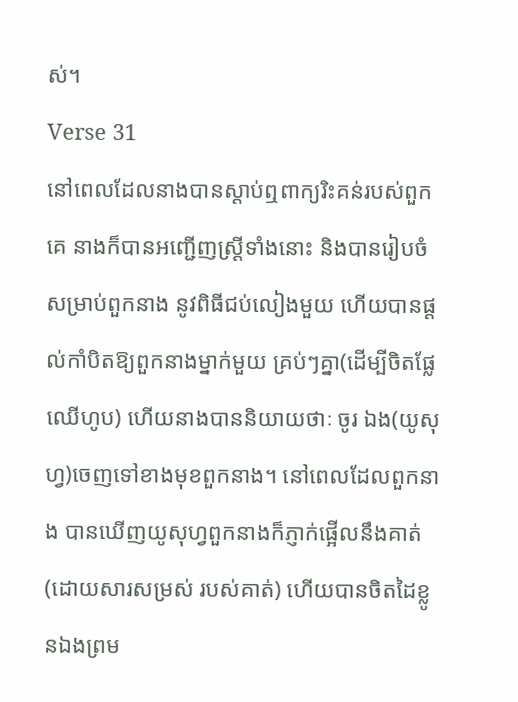ស់។
Verse 31
នៅពេលដែលនាងបានស្ដាប់ឮពាក្យរិះគន់របស់ពួកគេ នាងក៏បានអញ្ជើញស្ដ្រីទាំងនោះ និងបានរៀបចំសម្រាប់ពួកនាង នូវពិធីជប់លៀងមួយ ហើយបានផ្ដល់កាំបិតឱ្យពួកនាងម្នាក់មួយ គ្រប់ៗគ្នា(ដើម្បីចិតផ្លែឈើហូប) ហើយនាងបាននិយាយថាៈ ចូរ ឯង(យូសុហ្វ)ចេញទៅខាងមុខពួកនាង។ នៅពេលដែលពួកនាង បានឃើញយូសុហ្វពួកនាងក៏ភ្ញាក់ផ្អើលនឹងគាត់(ដោយសារសម្រស់ របស់គាត់) ហើយបានចិតដៃខ្លូនឯងព្រម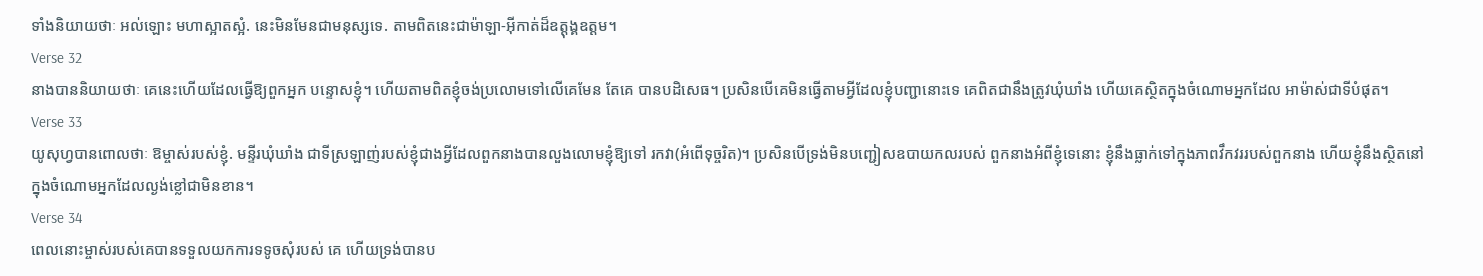ទាំងនិយាយថាៈ អល់ឡោះ មហាស្អាតស្អំ. នេះមិនមែនជាមនុស្សទេ. តាមពិតនេះជាម៉ាឡា-អ៊ីកាត់ដ៏ឧត្ដុង្គឧត្ដម។
Verse 32
នាងបាននិយាយថាៈ គេនេះហើយដែលធ្វើឱ្យពួកអ្នក បន្ទោសខ្ញុំ។ ហើយតាមពិតខ្ញុំចង់ប្រលោមទៅលើគេមែន តែគេ បានបដិសេធ។ ប្រសិនបើគេមិនធ្វើតាមអ្វីដែលខ្ញុំបញ្ជានោះទេ គេពិតជានឹងត្រូវឃុំឃាំង ហើយគេស្ថិតក្នុងចំណោមអ្នកដែល អាម៉ាស់ជាទីបំផុត។
Verse 33
យូសុហ្វបានពោលថាៈ ឱម្ចាស់របស់ខ្ញុំ. មន្ទីរឃុំឃាំង ជាទីស្រឡាញ់របស់ខ្ញុំជាងអ្វីដែលពួកនាងបានលួងលោមខ្ញុំឱ្យទៅ រកវា(អំពើទុច្ចរិត)។ ប្រសិនបើទ្រង់មិនបញ្ជៀសឧបាយកលរបស់ ពួកនាងអំពីខ្ញុំទេនោះ ខ្ញុំនឹងធ្លាក់ទៅក្នុងភាពវឹកវររបស់ពួកនាង ហើយខ្ញុំនឹងស្ថិតនៅក្នុងចំណោមអ្នកដែលល្ងង់ខ្លៅជាមិនខាន។
Verse 34
ពេលនោះម្ចាស់របស់គេបានទទួលយកការទទូចសុំរបស់ គេ ហើយទ្រង់បានប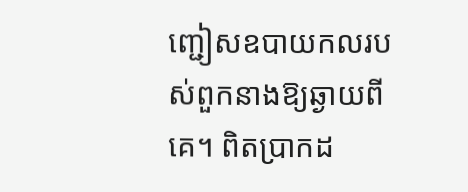ញ្ជៀសឧបាយកលរបស់ពួកនាងឱ្យឆ្ងាយពីគេ។ ពិតប្រាកដ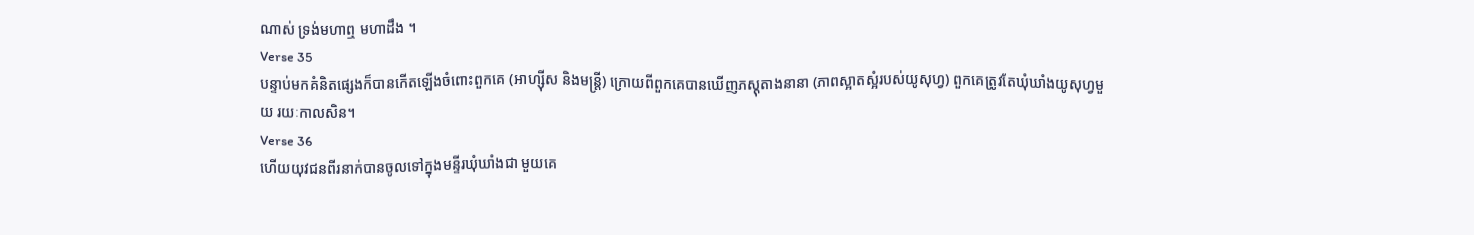ណាស់ ទ្រង់មហាឮ មហាដឹង ។
Verse 35
បន្ទាប់មកគំនិតផេ្សងក៏បានកើតឡើងចំពោះពួកគេ (អាហ្ស៊ីស និងមន្ដ្រី) ក្រោយពីពួកគេបានឃើញភស្ដុតាងនានា (ភាពស្អាតស្អំរបស់យូសុហ្វ) ពួកគេត្រូវតែឃុំឃាំងយូសុហ្វមួយ រយៈកាលសិន។
Verse 36
ហើយយុវជនពីរនាក់បានចូលទៅក្នុងមន្ទីរឃុំឃាំងជា មួយគេ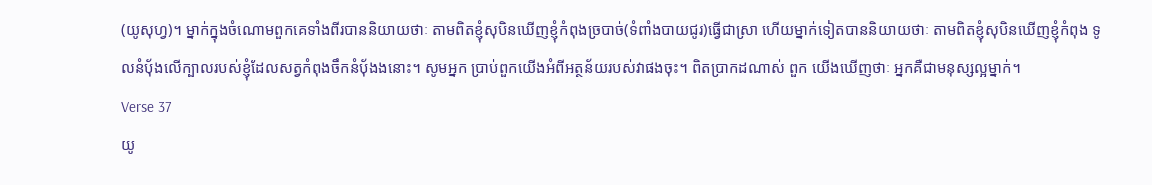(យូសុហ្វ)។ ម្នាក់ក្នុងចំណោមពួកគេទាំងពីរបាននិយាយថាៈ តាមពិតខ្ញុំសុបិនឃើញខ្ញុំកំពុងច្របាច់(ទំពាំងបាយជូរ)ធ្វើជាស្រា ហើយម្នាក់ទៀតបាននិយាយថាៈ តាមពិតខ្ញុំសុបិនឃើញខ្ញុំកំពុង ទូលនំបុ័ងលើក្បាលរបស់ខ្ញុំដែលសត្វកំពុងចឹកនំបុ័ងងនោះ។ សូមអ្នក ប្រាប់ពួកយើងអំពីអត្ថន័យរបស់វាផងចុះ។ ពិតប្រាកដណាស់ ពួក យើងឃើញថាៈ អ្នកគឺជាមនុស្សល្អម្នាក់។
Verse 37
យូ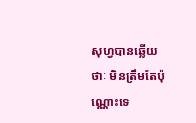សុហ្វបានឆ្លើយថាៈ មិនត្រឹមតែប៉ុណ្ណោះទេ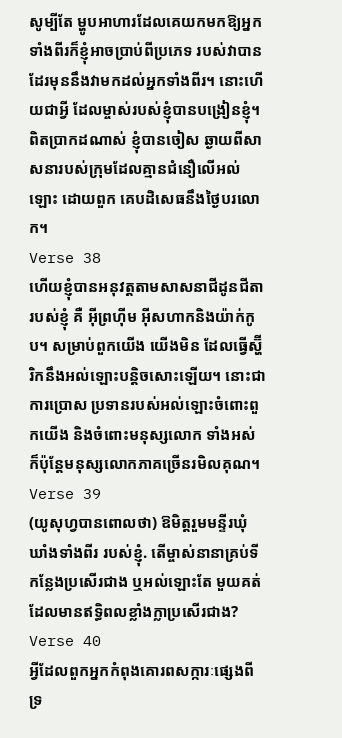សូម្បីតែ ម្ហូបអាហារដែលគេយកមកឱ្យអ្នកទាំងពីរក៏ខ្ញុំអាចប្រាប់ពីប្រភេទ របស់វាបានដែរមុននឹងវាមកដល់អ្នកទាំងពីរ។ នោះហើយជាអ្វី ដែលម្ចាស់របស់ខ្ញុំបានបង្រៀនខ្ញុំ។ ពិតប្រាកដណាស់ ខ្ញុំបានចៀស ឆ្ងាយពីសាសនារបស់ក្រុមដែលគ្មានជំនឿលើអល់ឡោះ ដោយពួក គេបដិសេធនឹងថ្ងៃបរលោក។
Verse 38
ហើយខ្ញុំបានអនុវត្ដតាមសាសនាជីដូនជីតារបស់ខ្ញុំ គឺ អ៊ីព្រហ៊ីម អ៊ីសហាកនិងយ៉ាក់កូប។ សម្រាប់ពួកយើង យើងមិន ដែលធ្វើស្ហ៊ីរិកនឹងអល់ឡោះបន្ដិចសោះឡើយ។ នោះជាការប្រោស ប្រទានរបស់អល់ឡោះចំពោះពួកយើង និងចំពោះមនុស្សលោក ទាំងអស់ ក៏ប៉ុន្ដែមនុស្សលោកភាគច្រើនរមិលគុណ។
Verse 39
(យូសុហ្វបានពោលថា) ឱមិត្ដរួមមន្ទីរឃុំឃាំងទាំងពីរ របស់ខ្ញុំ. តើម្ចាស់នានាគ្រប់ទីកន្លែងប្រសើរជាង ឬអល់ឡោះតែ មួយគត់ដែលមានឥទ្ធិពលខ្លាំងក្លាប្រសើរជាង?
Verse 40
អ្វីដែលពួកអ្នកកំពុងគោរពសក្ការៈផេ្សងពីទ្រ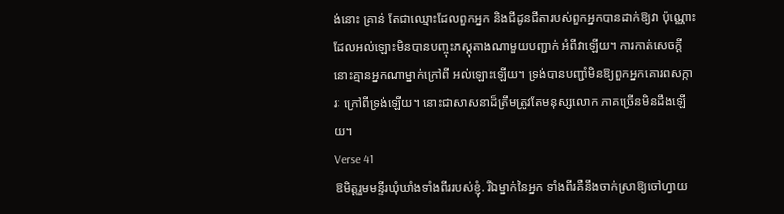ង់នោះ គ្រាន់ តែជាឈ្មោះដែលពួកអ្នក និងជីដូនជីតារបស់ពួកអ្នកបានដាក់ឱ្យវា ប៉ុណ្ណោះ ដែលអល់ឡោះមិនបានបញ្ចុះភស្ដុតាងណាមួយបញ្ជាក់ អំពីវាឡើយ។ ការកាត់សេចក្ដីនោះគ្មានអ្នកណាម្នាក់ក្រៅពី អល់ឡោះឡើយ។ ទ្រង់បានបញ្ជាំមិនឱ្យពួកអ្នកគោរពសក្ការៈ ក្រៅពីទ្រង់ឡើយ។ នោះជាសាសនាដ៏ត្រឹមត្រូវតែមនុស្សលោក ភាគច្រើនមិនដឹងឡើយ។
Verse 41
ឱមិត្ដរួមមន្ទីរឃុំឃាំងទាំងពីររបស់ខ្ញុំ. រីឯម្នាក់នៃអ្នក ទាំងពីរគឺនឹងចាក់ស្រាឱ្យចៅហ្វាយ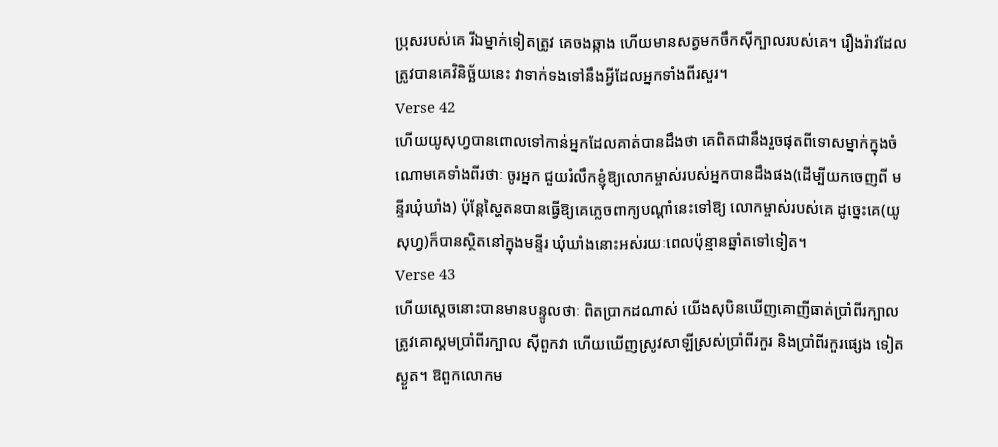ប្រុសរបស់គេ រីឯម្នាក់ទៀតត្រូវ គេចងឆ្កាង ហើយមានសត្វមកចឹកស៊ីក្បាលរបស់គេ។ រឿងរ៉ាវដែល ត្រូវបានគេវិនិច្ឆ័យនេះ វាទាក់ទងទៅនឹងអ្វីដែលអ្នកទាំងពីរសួរ។
Verse 42
ហើយយូសុហ្វបានពោលទៅកាន់អ្នកដែលគាត់បានដឹងថា គេពិតជានឹងរួចផុតពីទោសម្នាក់ក្នុងចំណោមគេទាំងពីរថាៈ ចូរអ្នក ជួយរំលឹកខ្ញុំឱ្យលោកម្ចាស់របស់អ្នកបានដឹងផង(ដើម្បីយកចេញពី មន្ទីរឃុំឃាំង) ប៉ុន្ដែស្ហៃតនបានធ្វើឱ្យគេភេ្លចពាក្យបណ្ដាំនេះទៅឱ្យ លោកម្ចាស់របស់គេ ដូចេ្នះគេ(យូសុហ្វ)ក៏បានស្ថិតនៅក្នុងមន្ទីរ ឃុំឃាំងនោះអស់រយៈពេលប៉ុន្មានឆ្នាំតទៅទៀត។
Verse 43
ហើយសេ្ដចនោះបានមានបន្ទូលថាៈ ពិតប្រាកដណាស់ យើងសុបិនឃើញគោញីធាត់ប្រាំពីរក្បាលត្រូវគោស្គមប្រាំពីរក្បាល ស៊ីពួកវា ហើយឃើញស្រូវសាឡីស្រស់ប្រាំពីរកួរ និងប្រាំពីរកួរផេ្សង ទៀតស្ងួត។ ឱពួកលោកម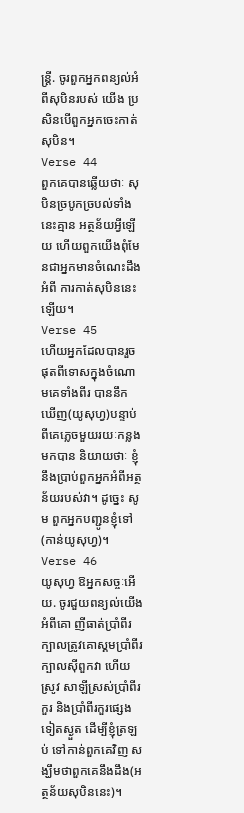ន្ដ្រី. ចូរពួកអ្នកពន្យល់អំពីសុបិនរបស់ យើង ប្រសិនបើពួកអ្នកចេះកាត់សុបិន។
Verse 44
ពួកគេបានឆ្លើយថាៈ សុបិនច្របូកច្របល់ទាំងនេះគ្មាន អត្ថន័យអ្វីឡើយ ហើយពួកយើងពុំមែនជាអ្នកមានចំណេះដឹងអំពី ការកាត់សុបិននេះឡើយ។
Verse 45
ហើយអ្នកដែលបានរួចផុតពីទោសក្នុងចំណោមគេទាំងពីរ បាននឹកឃើញ(យូសុហ្វ)បន្ទាប់ពីគេភេ្លចមួយរយៈកន្លងមកបាន និយាយថាៈ ខ្ញុំនឹងប្រាប់ពួកអ្នកអំពីអត្ថន័យរបស់វា។ ដូចេ្នះ សូម ពួកអ្នកបញ្ជូនខ្ញុំទៅ(កាន់យូសុហ្វ)។
Verse 46
យូសុហ្វ ឱអ្នកសច្ចៈអើយ. ចូរជួយពន្យល់យើងអំពីគោ ញីធាត់ប្រាំពីរក្បាលត្រូវគោស្គមប្រាំពីរក្បាលស៊ីពួកវា ហើយស្រូវ សាឡីស្រស់ប្រាំពីរកួរ និងប្រាំពីរកួរផេ្សងទៀតស្ងួត ដើម្បីខ្ញុំត្រឡប់ ទៅកាន់ពួកគេវិញ សង្ឃឹមថាពួកគេនឹងដឹង(អត្ថន័យសុបិននេះ)។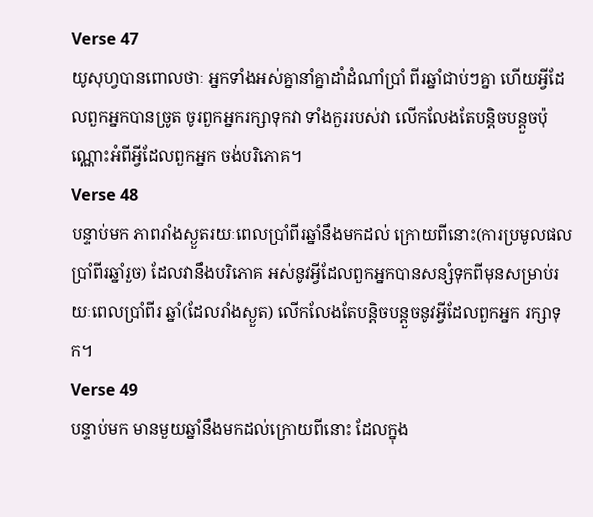Verse 47
យូសុហ្វបានពោលថាៈ អ្នកទាំងអស់គ្នានាំគ្នាដាំដំណាំប្រាំ ពីរឆ្នាំជាប់ៗគ្នា ហើយអ្វីដែលពួកអ្នកបានច្រូត ចូរពួកអ្នករក្សាទុកវា ទាំងកួររបស់វា លើកលែងតែបន្ដិចបន្ដួចប៉ុណ្ណោះអំពីអ្វីដែលពួកអ្នក ចង់បរិភោគ។
Verse 48
បន្ទាប់មក ភាពរាំងស្ងួតរយៈពេលប្រាំពីរឆ្នាំនឹងមកដល់ ក្រោយពីនោះ(ការប្រមូលផលប្រាំពីរឆ្នាំរួច) ដែលវានឹងបរិភោគ អស់នូវអ្វីដែលពួកអ្នកបានសន្សំទុកពីមុនសម្រាប់រយៈពេលប្រាំពីរ ឆ្នាំ(ដែលរាំងស្ងួត) លើកលែងតែបន្ដិចបន្ដួចនូវអ្វីដែលពួកអ្នក រក្សាទុក។
Verse 49
បន្ទាប់មក មានមួយឆ្នាំនឹងមកដល់ក្រោយពីនោះ ដែលក្នុង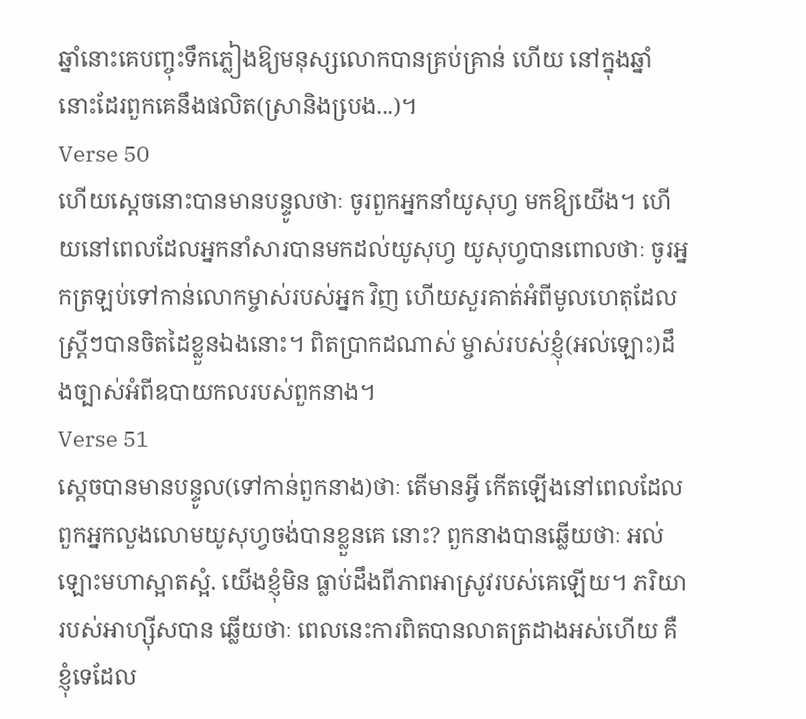ឆ្នាំនោះគេបញ្ចុះទឹកភ្លៀងឱ្យមនុស្សលោកបានគ្រប់គ្រាន់ ហើយ នៅក្នុងឆ្នាំនោះដែរពួកគេនឹងផលិត(ស្រានិងបេ្រង...)។
Verse 50
ហើយសេ្ដចនោះបានមានបន្ទូលថាៈ ចូរពួកអ្នកនាំយូសុហ្វ មកឱ្យយើង។ ហើយនៅពេលដែលអ្នកនាំសារបានមកដល់យូសុហ្វ យូសុហ្វបានពោលថាៈ ចូរអ្នកត្រឡប់ទៅកាន់លោកម្ចាស់របស់អ្នក វិញ ហើយសួរគាត់អំពីមូលហេតុដែលស្ដ្រីៗបានចិតដៃខ្លួនឯងនោះ។ ពិតប្រាកដណាស់ ម្ចាស់របស់ខ្ញុំ(អល់ឡោះ)ដឹងច្បាស់អំពីឧបាយកលរបស់ពួកនាង។
Verse 51
សេ្ដចបានមានបន្ទូល(ទៅកាន់ពួកនាង)ថាៈ តើមានអ្វី កើតឡើងនៅពេលដែលពួកអ្នកលួងលោមយូសុហ្វចង់បានខ្លួនគេ នោះ? ពួកនាងបានឆ្លើយថាៈ អល់ឡោះមហាស្អាតស្អំ. យើងខ្ញុំមិន ធ្លាប់ដឹងពីភាពអាស្រូវរបស់គេឡើយ។ ភរិយារបស់អាហ្ស៊ីសបាន ឆ្លើយថាៈ ពេលនេះការពិតបានលាតត្រដាងអស់ហើយ គឺខ្ញុំទេដែល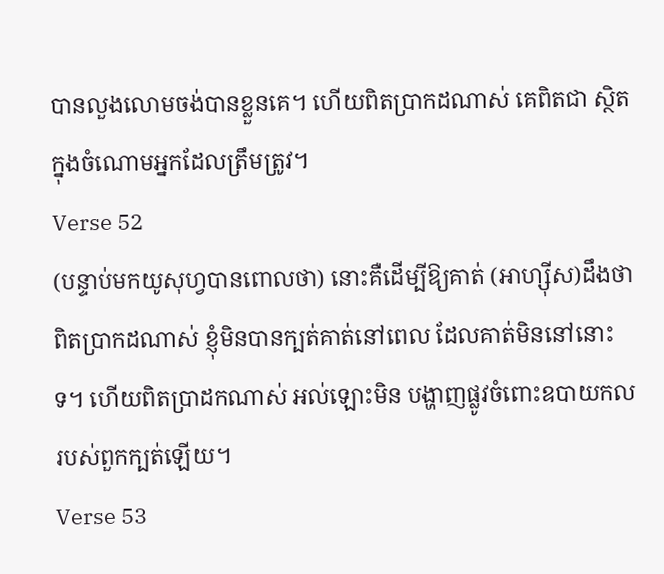បានលួងលោមចង់បានខ្លួនគេ។ ហើយពិតប្រាកដណាស់ គេពិតជា ស្ថិតក្នុងចំណោមអ្នកដែលត្រឹមត្រូវ។
Verse 52
(បន្ទាប់មកយូសុហ្វបានពោលថា) នោះគឺដើម្បីឱ្យគាត់ (អាហ្ស៊ីស)ដឹងថា ពិតប្រាកដណាស់ ខ្ញុំមិនបានក្បត់គាត់នៅពេល ដែលគាត់មិននៅនោះទ។ ហើយពិតប្រាដកណាស់ អល់ឡោះមិន បង្ហាញផ្លូវចំពោះឧបាយកលរបស់ពួកក្បត់ឡើយ។
Verse 53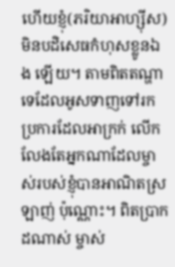ហើយខ្ញុំ(ភរិយាអាហ្ស៊ីស)មិនបដិសេធកំហុសខ្លូនឯង ឡើយ។ តាមពិតតណ្ហាទេដែលអូសទាញទៅរកប្រការដែលអាក្រក់ លើកលែងតែអ្នកណាដែលម្ចាស់របស់ខ្ញុំបានអាណិតស្រឡាញ់ ប៉ុណ្ណោះ។ ពិតប្រាកដណាស់ ម្ចាស់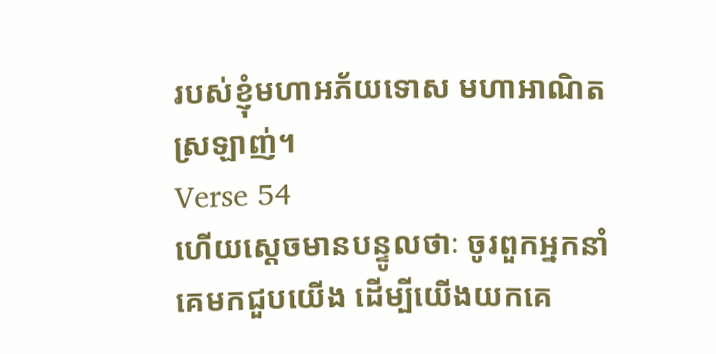របស់ខ្ញុំមហាអភ័យទោស មហាអាណិតស្រឡាញ់។
Verse 54
ហើយសេ្ដចមានបន្ទូលថាៈ ចូរពួកអ្នកនាំគេមកជួបយើង ដើម្បីយើងយកគេ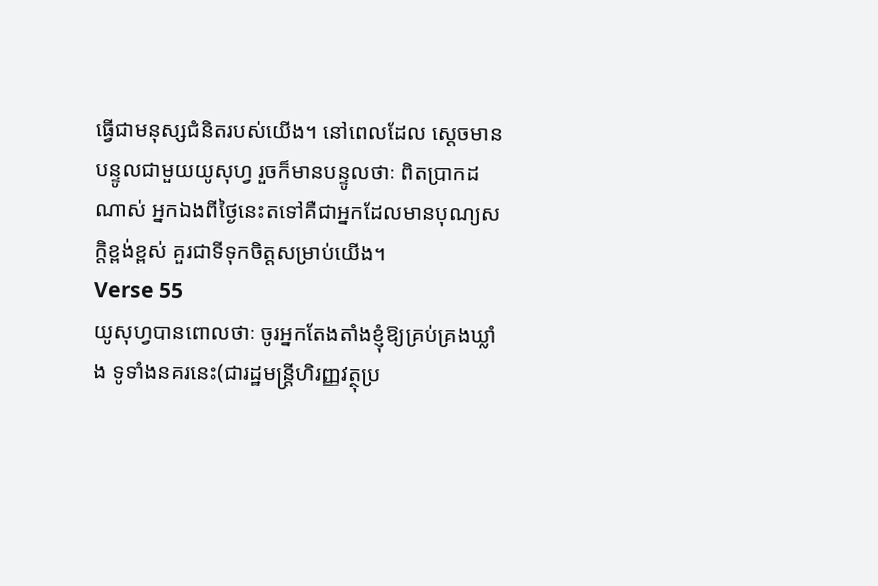ធ្វើជាមនុស្សជំនិតរបស់យើង។ នៅពេលដែល សេ្ដចមានបន្ទូលជាមួយយូសុហ្វ រួចក៏មានបន្ទូលថាៈ ពិតប្រាកដ ណាស់ អ្នកឯងពីថ្ងៃនេះតទៅគឺជាអ្នកដែលមានបុណ្យសក្ដិខ្ពង់ខ្ពស់ គួរជាទីទុកចិត្ដសម្រាប់យើង។
Verse 55
យូសុហ្វបានពោលថាៈ ចូរអ្នកតែងតាំងខ្ញុំឱ្យគ្រប់គ្រងឃ្លាំង ទូទាំងនគរនេះ(ជារដ្ឋមន្ដ្រីហិរញ្ញវត្ថុប្រ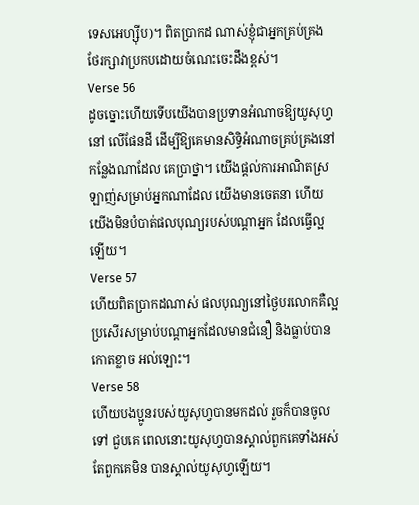ទេសអេហ្ស៊ីប)។ ពិតប្រាកដ ណាស់ខ្ញុំជាអ្នកគ្រប់គ្រងថែរក្សាវាប្រកបដោយចំណេះចេះដឹងខ្ពស់។
Verse 56
ដូចច្នោះហើយទើបយើងបានប្រទានអំណាចឱ្យយូសុហ្វនៅ លើផែនដី ដើម្បីឱ្យគេមានសិទិ្ធអំណាចគ្រប់គ្រងនៅកន្លែងណាដែល គេប្រាថ្នា។ យើងផ្ដល់ការអាណិតស្រឡាញ់សម្រាប់អ្នកណាដែល យើងមានចេតនា ហើយយើងមិនបំបាត់ផលបុណ្យរបស់បណ្ដាអ្នក ដែលធ្វើល្អឡើយ។
Verse 57
ហើយពិតប្រាកដណាស់ ផលបុណ្យនៅថ្ងៃបរលោកគឺល្អ ប្រសើរសម្រាប់បណ្ដាអ្នកដែលមានជំនឿ និងធ្លាប់បានកោតខ្លាច អល់ឡោះ។
Verse 58
ហើយបងប្អូនរបស់យូសុហ្វបានមកដល់ រួចក៏បានចូលទៅ ជួបគេ ពេលនោះយូសុហ្វបានស្គាល់ពួកគេទាំងអស់ តែពួកគេមិន បានស្គាល់យូសុហ្វឡើយ។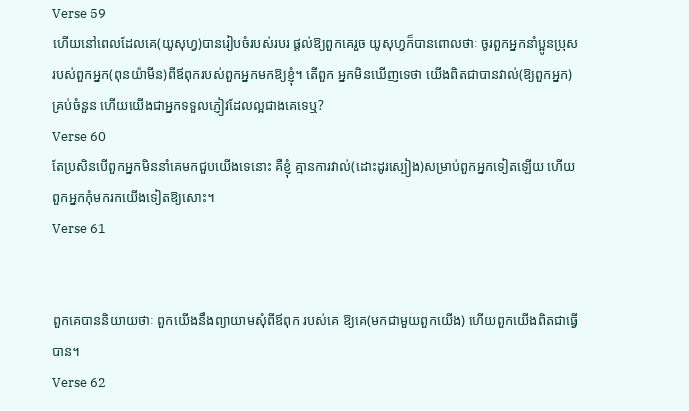Verse 59
ហើយនៅពេលដែលគេ(យូសុហ្វ)បានរៀបចំរបស់របរ ផ្ដល់ឱ្យពួកគេរួច យូសុហ្វក៏បានពោលថាៈ ចូរពួកអ្នកនាំប្អូនប្រុស របស់ពួកអ្នក(ពុនយ៉ាមីន)ពីឪពុករបស់ពួកអ្នកមកឱ្យខ្ញុំ។ តើពួក អ្នកមិនឃើញទេថា យើងពិតជាបានវាល់(ឱ្យពួកអ្នក)គ្រប់ចំនួន ហើយយើងជាអ្នកទទួលភ្ញៀវដែលល្អជាងគេទេឬ?
Verse 60
តែប្រសិនបើពួកអ្នកមិននាំគេមកជួបយើងទេនោះ គឺខ្ញុំ គ្មានការវាល់(ដោះដូរស្បៀង)សម្រាប់ពួកអ្នកទៀតឡើយ ហើយ ពួកអ្នកកុំមករកយើងទៀតឱ្យសោះ។
Verse 61


ពួកគេបាននិយាយថាៈ ពួកយើងនឹងព្យាយាមសុំពីឪពុក របស់គេ ឱ្យគេ(មកជាមួយពួកយើង) ហើយពួកយើងពិតជាធ្វើ បាន។
Verse 62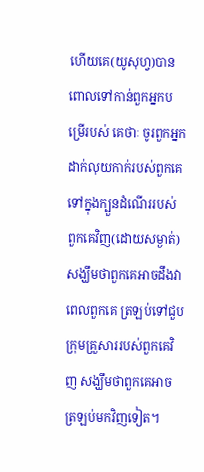ហើយគេ(យូសុហ្វ)បានពោលទៅកាន់ពួកអ្នកបម្រើរបស់ គេថាៈ ចូរពួកអ្នកដាក់លុយកាក់របស់ពួកគេទៅក្នុងក្បួនដំណើររបស់ ពួកគេវិញ(ដោយសម្ងាត់) សង្ឃឹមថាពួកគេអាចដឹងវាពេលពួកគេ ត្រឡប់ទៅជួបក្រុមគ្រួសាររបស់ពួកគេវិញ សង្ឃឹមថាពួកគេអាច ត្រឡប់មកវិញទៀត។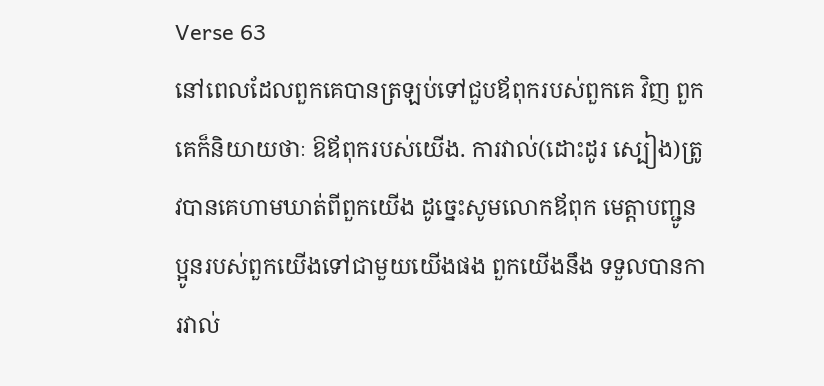Verse 63
នៅពេលដែលពួកគេបានត្រឡប់ទៅជួបឪពុករបស់ពួកគេ វិញ ពួកគេក៏និយាយថាៈ ឱឪពុករបស់យើង. ការវាល់(ដោះដូរ ស្បៀង)ត្រូវបានគេហាមឃាត់ពីពួកយើង ដូចេ្នះសូមលោកឪពុក មេត្ដាបញ្ជូនប្អូនរបស់ពួកយើងទៅជាមួយយើងផង ពួកយើងនឹង ទទួលបានការវាល់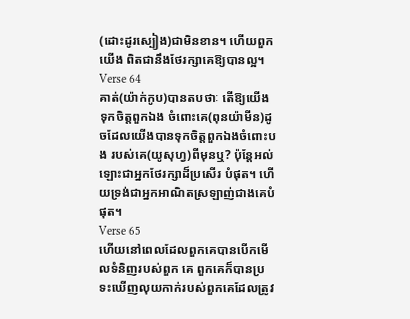(ដោះដូរស្បៀង)ជាមិនខាន។ ហើយពួកយើង ពិតជានឹងថែរក្សាគេឱ្យបានល្អ។
Verse 64
គាត់(យ៉ាក់កូប)បានតបថាៈ តើឱ្យយើងទុកចិត្ដពួកឯង ចំពោះគេ(ពុនយ៉ាមីន)ដូចដែលយើងបានទុកចិត្ដពួកឯងចំពោះបង របស់គេ(យូសុហ្វ)ពីមុនឬ? ប៉ុន្ដែអល់ឡោះជាអ្នកថែរក្សាដ៏ប្រសើរ បំផុត។ ហើយទ្រង់ជាអ្នកអាណិតស្រឡាញ់ជាងគេបំផុត។
Verse 65
ហើយនៅពេលដែលពួកគេបានបើកមើលទំនិញរបស់ពួក គេ ពួកគេក៏បានប្រទះឃើញលុយកាក់របស់ពួកគេដែលត្រូវ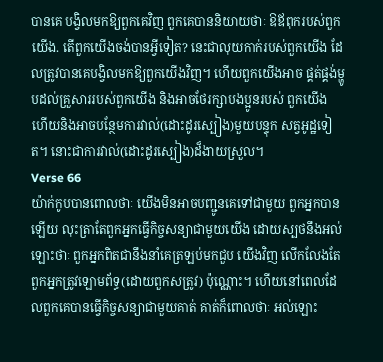បានគេ បង្វិលមកឱ្យពួកគេវិញ ពួកគេបាននិយាយថាៈ ឱឪពុករបស់ពួក យើង. តើពួកយើងចង់បានអ្វីទៀត? នេះជាលុយកាក់របស់ពួកយើង ដែលត្រូវបានគេបង្វិលមកឱ្យពួកយើងវិញ។ ហើយពួកយើងអាច ផ្គត់ផ្គង់ម្ហូបដល់គ្រួសាររបស់ពួកយើង និងអាចថែរក្សាបងប្អូនរបស់ ពួកយើង ហើយនិងអាចបន្ថែមការវាល់(ដោះដូរស្បៀង)មួយបន្ទុក សត្វអូដ្ឋទៀត។ នោះជាការវាល់(ដោះដូរស្បៀង)ដ៏ងាយស្រួល។
Verse 66
យ៉ាក់កូបបានពោលថាៈ យើងមិនអាចបញ្ជូនគេទៅជាមួយ ពួកអ្នកបានឡើយ លុះត្រាតែពួកអ្នកធ្វើកិច្ចសន្យាជាមួយយើង ដោយស្បថនឹងអល់ឡោះថាៈ ពួកអ្នកពិតជានឹងនាំគេត្រឡប់មកជួប យើងវិញ លើកលែងតែពួកអ្នកត្រូវឡោមព័ទ្ធ(ដោយពួកសត្រូវ) ប៉ុណ្ណោះ។ ហើយនៅពេលដែលពួកគេបានធ្វើកិច្ចសន្យាជាមួយគាត់ គាត់ក៏ពោលថាៈ អល់ឡោះ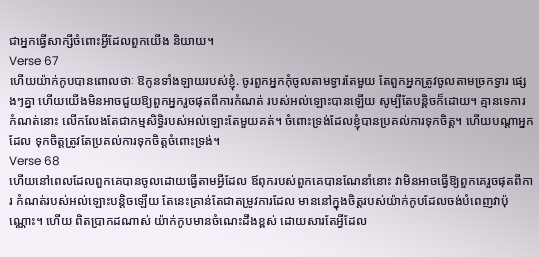ជាអ្នកធ្វើសាក្សីចំពោះអ្វីដែលពួកយើង និយាយ។
Verse 67
ហើយយ៉ាក់កូបបានពោលថាៈ ឱកូនទាំងឡាយរបស់ខ្ញុំ. ចូរពួកអ្នកកុំចូលតាមទ្វារតែមួយ តែពួកអ្នកត្រូវចូលតាមច្រកទ្វារ ផេ្សងៗគ្នា ហើយយើងមិនអាចជួយឱ្យពួកអ្នករួចផុតពីការកំណត់ របស់អល់ឡោះបានឡើយ សូម្បីតែបន្ដិចក៏ដោយ។ គ្មានទេការ កំណត់នោះ លើកលែងតែជាកម្មសិទ្ធិរបស់អល់ឡោះតែមួយគត់។ ចំពោះទ្រង់ដែលខ្ញុំបានប្រគល់ការទុកចិត្ដ។ ហើយបណ្ដាអ្នកដែល ទុកចិត្ដត្រូវតែប្រគល់ការទុកចិត្ដចំពោះទ្រង់។
Verse 68
ហើយនៅពេលដែលពួកគេបានចូលដោយធ្វើតាមអ្វីដែល ឪពុករបស់ពួកគេបានណែនាំនោះ វាមិនអាចធ្វើឱ្យពួកគេរួចផុតពីការ កំណត់របស់អល់ឡោះបន្ដិចឡើយ តែនេះគ្រាន់តែជាតម្រូវការដែល មាននៅក្នុងចិត្ដរបស់យ៉ាក់កូបដែលចង់បំពេញវាប៉ុណ្ណោះ។ ហើយ ពិតប្រាកដណាស់ យ៉ាក់កូបមានចំណេះដឹងខ្ពស់ ដោយសារតែអ្វីដែល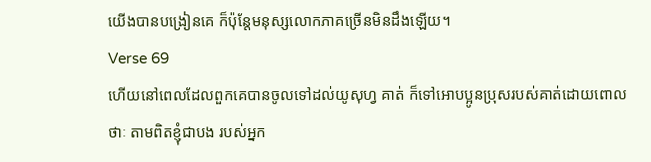យើងបានបង្រៀនគេ ក៏ប៉ុន្ដែមនុស្សលោកភាគច្រើនមិនដឹងឡើយ។
Verse 69
ហើយនៅពេលដែលពួកគេបានចូលទៅដល់យូសុហ្វ គាត់ ក៏ទៅអោបប្អូនប្រុសរបស់គាត់ដោយពោលថាៈ តាមពិតខ្ញុំជាបង របស់អ្នក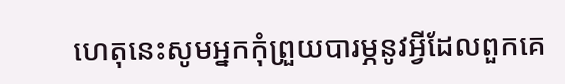ហេតុនេះសូមអ្នកកុំព្រួយបារម្ភនូវអ្វីដែលពួកគេ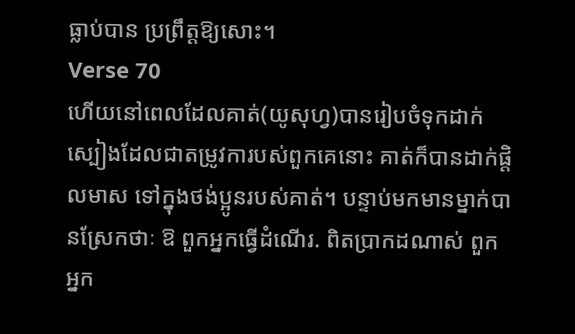ធ្លាប់បាន ប្រព្រឹត្ដឱ្យសោះ។
Verse 70
ហើយនៅពេលដែលគាត់(យូសុហ្វ)បានរៀបចំទុកដាក់ ស្បៀងដែលជាតម្រូវការបស់ពួកគេនោះ គាត់ក៏បានដាក់ផ្ដិលមាស ទៅក្នុងថង់ប្អូនរបស់គាត់។ បន្ទាប់មកមានម្នាក់បានស្រែកថាៈ ឱ ពួកអ្នកធ្វើដំណើរ. ពិតប្រាកដណាស់ ពួកអ្នក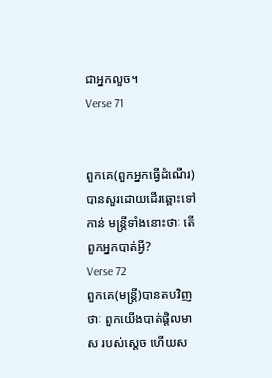ជាអ្នកលួច។
Verse 71


ពួកគេ(ពួកអ្នកធ្វើដំណើរ)បានសួរដោយដើរឆ្ពោះទៅកាន់ មន្ដ្រីទាំងនោះថាៈ តើពួកអ្នកបាត់អ្វី?
Verse 72
ពួកគេ(មន្ដ្រី)បានតបវិញថាៈ ពួកយើងបាត់ផ្ដិលមាស របស់សេ្ដច ហើយស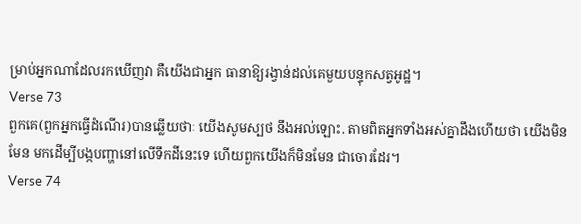ម្រាប់អ្នកណាដែលរកឃើញវា គឺយើងជាអ្នក ធានាឱ្យរង្វាន់ដល់គេមួយបន្ទុកសត្វអូដ្ឋ។
Verse 73
ពួកគេ(ពួកអ្នកធ្វើដំណើរ)បានឆ្លើយថាៈ យើងសូមស្បថ នឹងអល់ឡោះ. តាមពិតអ្នកទាំងអស់គ្នាដឹងហើយថា យើងមិនមែន មកដើម្បីបង្កបញ្ហានៅលើទឹកដីនេះទេ ហើយពួកយើងក៏មិនមែន ជាចោរដែរ។
Verse 74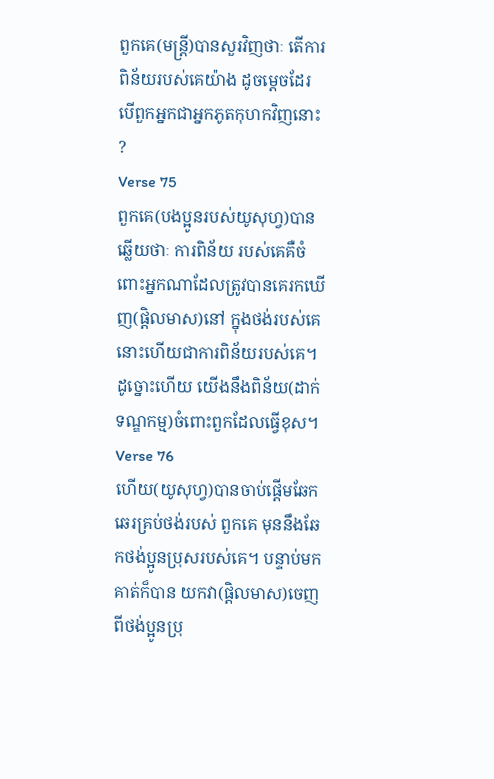ពួកគេ(មន្ដ្រី)បានសួរវិញថាៈ តើការពិន័យរបស់គេយ៉ាង ដូចមេ្ដចដែរ បើពួកអ្នកជាអ្នកភូតកុហកវិញនោះ ?
Verse 75
ពួកគេ(បងប្អូនរបស់យូសុហ្វ)បានឆ្លើយថាៈ ការពិន័យ របស់គេគឺចំពោះអ្នកណាដែលត្រូវបានគេរកឃើញ(ផ្ដិលមាស)នៅ ក្នុងថង់របស់គេ នោះហើយជាការពិន័យរបស់គេ។ ដូច្នោះហើយ យើងនឹងពិន័យ(ដាក់ទណ្ឌកម្ម)ចំពោះពួកដែលធ្វើខុស។
Verse 76
ហើយ(យូសុហ្វ)បានចាប់ផ្ដើមឆែកឆេរគ្រប់ថង់របស់ ពួកគេ មុននឹងឆែកថង់ប្អូនប្រុសរបស់គេ។ បន្ទាប់មកគាត់ក៏បាន យកវា(ផ្ដិលមាស)ចេញពីថង់ប្អូនប្រុ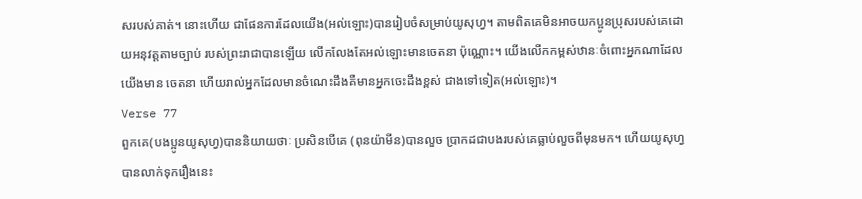សរបស់គាត់។ នោះហើយ ជាផែនការដែលយើង(អល់ឡោះ)បានរៀបចំសម្រាប់យូសុហ្វ។ តាមពិតគេមិនអាចយកប្អូនប្រុសរបស់គេដោយអនុវត្ដតាមច្បាប់ របស់ព្រះរាជាបានឡើយ លើកលែងតែអល់ឡោះមានចេតនា ប៉ុណ្ណោះ។ យើងលើកកម្ពស់ឋានៈចំពោះអ្នកណាដែលយើងមាន ចេតនា ហើយរាល់អ្នកដែលមានចំណេះដឹងគឺមានអ្នកចេះដឹងខ្ពស់ ជាងទៅទៀត(អល់ឡោះ)។
Verse 77
ពួកគេ(បងប្អូនយូសុហ្វ)បាននិយាយថាៈ ប្រសិនបើគេ (ពុនយ៉ាមីន)បានលួច ប្រាកដជាបងរបស់គេធ្លាប់លួចពីមុនមក។ ហើយយូសុហ្វបានលាក់ទុករឿងនេះ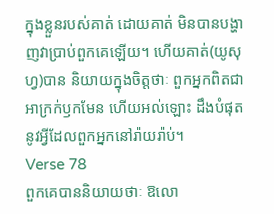ក្នុងខ្លួនរបស់គាត់ ដោយគាត់ មិនបានបង្ហាញវាប្រាប់ពួកគេឡើយ។ ហើយគាត់(យូសុហ្វ)បាន និយាយក្នុងចិត្ដថាៈ ពួកអ្នកពិតជាអាក្រក់ឫកមែន ហើយអល់ឡោះ ដឹងបំផុតនូវអ្វីដែលពួកអ្នកនៅរ៉ាយរ៉ាប់។
Verse 78
ពួកគេបាននិយាយថាៈ ឱលោ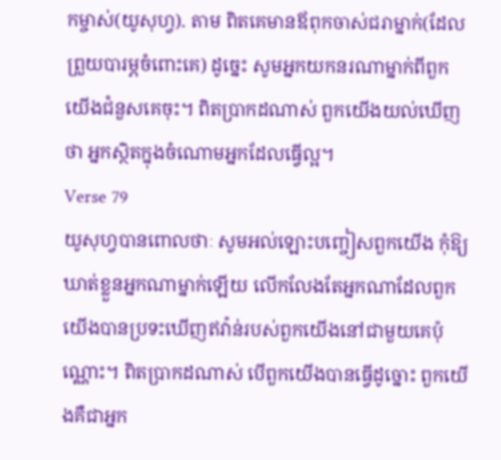កម្ចាស់(យូសុហ្វ). តាម ពិតគេមានឪពុកចាស់ជរាម្នាក់(ដែលព្រួយបារម្ភចំពោះគេ) ដូចេ្នះ សូមអ្នកយកនរណាម្នាក់ពីពួកយើងជំនួសគេចុះ។ ពិតប្រាកដណាស់ ពួកយើងយល់ឃើញថា អ្នកស្ថិតក្នុងចំណោមអ្នកដែលធ្វើល្អ។
Verse 79
យូសុហ្វបានពោលថាៈ សូមអល់ឡោះបញ្ចៀសពួកយើង កុំឱ្យឃាត់ខ្លួនអ្នកណាម្នាក់ឡើយ លើកលែងតែអ្នកណាដែលពួក យើងបានប្រទះឃើញឥវ៉ាន់របស់ពួកយើងនៅជាមួយគេប៉ុណ្ណោះ។ ពិតប្រាកដណាស់ បើពួកយើងបានធ្វើដូច្នោះ ពួកយើងគឺជាអ្នក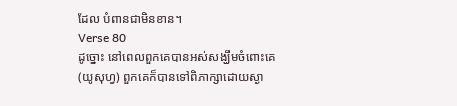ដែល បំពានជាមិនខាន។
Verse 80
ដូច្នោះ នៅពេលពួកគេបានអស់សង្ឃឹមចំពោះគេ(យូសុហ្វ) ពួកគេក៏បានទៅពិភាក្សាដោយស្ងា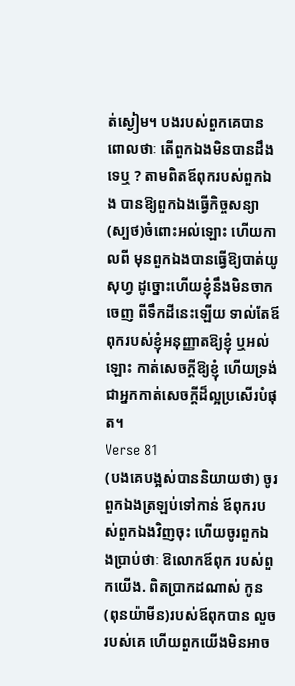ត់ស្ងៀម។ បងរបស់ពួកគេបាន ពោលថាៈ តើពួកឯងមិនបានដឹងទេឬ ? តាមពិតឪពុករបស់ពួកឯង បានឱ្យពួកឯងធ្វើកិច្ចសន្យា(ស្បថ)ចំពោះអល់ឡោះ ហើយកាលពី មុនពួកឯងបានធ្វើឱ្យបាត់យូសុហ្វ ដូច្នោះហើយខ្ញុំនឹងមិនចាកចេញ ពីទឹកដីនេះឡើយ ទាល់តែឪពុករបស់ខ្ញុំអនុញ្ញាតឱ្យខ្ញុំ ឬអល់ឡោះ កាត់សេចក្ដីឱ្យខ្ញុំ ហើយទ្រង់ជាអ្នកកាត់សេចក្ដីដ៏ល្អប្រសើរបំផុត។
Verse 81
(បងគេបង្អស់បាននិយាយថា) ចូរពួកឯងត្រឡប់ទៅកាន់ ឪពុករបស់ពួកឯងវិញចុះ ហើយចូរពួកឯងប្រាប់ថាៈ ឱលោកឪពុក របស់ពួកយើង. ពិតប្រាកដណាស់ កូន(ពុនយ៉ាមីន)របស់ឪពុកបាន លួចរបស់គេ ហើយពួកយើងមិនអាច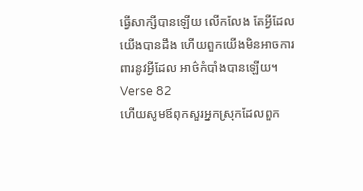ធ្វើសាក្សីបានឡើយ លើកលែង តែអ្វីដែលយើងបានដឹង ហើយពួកយើងមិនអាចការពារនូវអ្វីដែល អាថ៌កំបាំងបានឡើយ។
Verse 82
ហើយសូមឪពុកសួរអ្នកស្រុកដែលពួក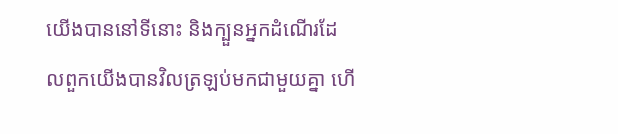យើងបាននៅទីនោះ និងក្បួនអ្នកដំណើរដែលពួកយើងបានវិលត្រឡប់មកជាមួយគ្នា ហើ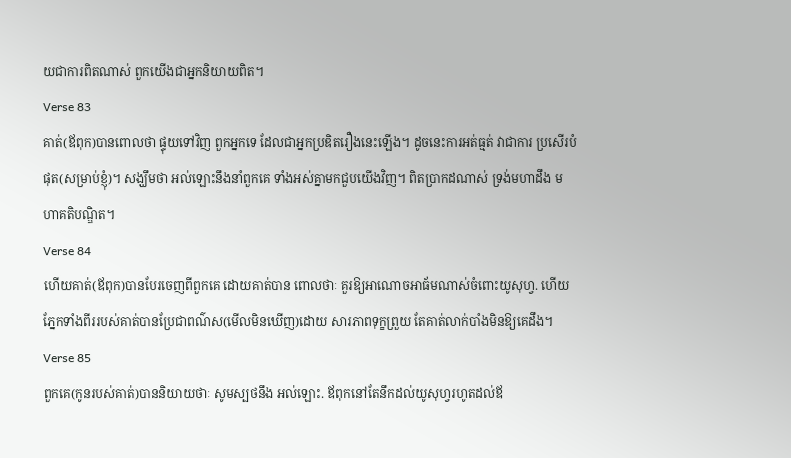យជាការពិតណាស់ ពួកយើងជាអ្នកនិយាយពិត។
Verse 83
គាត់(ឪពុក)បានពោលថា ផ្ទុយទៅវិញ ពួកអ្នកទេ ដែលជាអ្នកប្រឌិតរឿងនេះឡើង។ ដូចនេះការអត់ធ្មត់ វាជាការ ប្រសើរបំផុត(សម្រាប់ខ្ញុំ)។ សង្ឃឹមថា អល់ឡោះនឹងនាំពួកគេ ទាំងអស់គ្នាមកជួបយើងវិញ។ ពិតប្រាកដណាស់ ទ្រង់មហាដឹង មហាគតិបណ្ឌិត។
Verse 84
ហើយគាត់(ឪពុក)បានបែរចេញពីពួកគេ ដោយគាត់បាន ពោលថាៈ គួរឱ្យអាណោចអាធ័មណាស់ចំពោះយូសុហ្វ. ហើយ ភ្នែកទាំងពីររបស់គាត់បានប្រែជាពណ៌ស(មើលមិនឃើញ)ដោយ សារភាពទុក្ខព្រួយ តែគាត់លាក់បាំងមិនឱ្យគេដឹង។
Verse 85
ពួកគេ(កូនរបស់គាត់)បាននិយាយថាៈ សូមស្បថនឹង អល់ឡោះ. ឪពុកនៅតែនឹកដល់យូសុហ្វរហូតដល់ឪ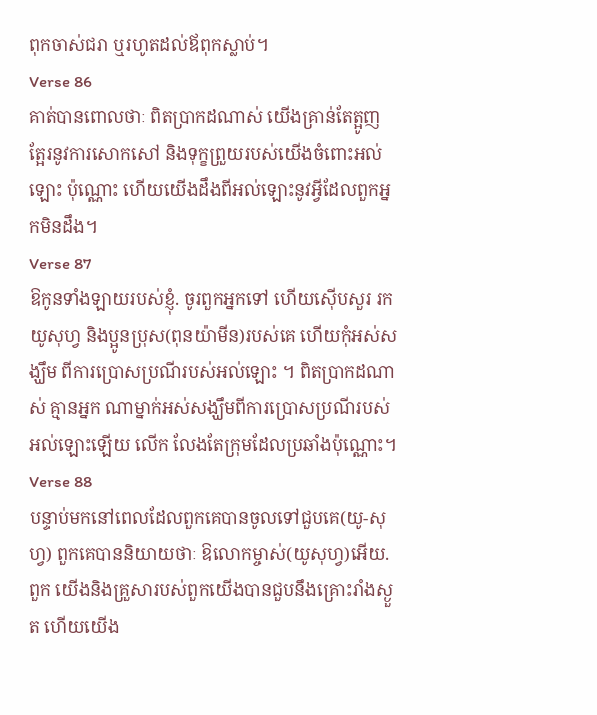ពុកចាស់ជរា ឬរហូតដល់ឪពុកស្លាប់។
Verse 86
គាត់បានពោលថាៈ ពិតប្រាកដណាស់ យើងគ្រាន់តែត្អូញ ត្អែរនូវការសោកសៅ និងទុក្ខព្រួយរបស់យើងចំពោះអល់ឡោះ ប៉ុណ្ណោះ ហើយយើងដឹងពីអល់ឡោះនូវអ្វីដែលពួកអ្នកមិនដឹង។
Verse 87
ឱកូនទាំងឡាយរបស់ខ្ញុំ. ចូរពួកអ្នកទៅ ហើយស៊ើបសួរ រកយូសុហ្វ និងប្អូនប្រុស(ពុនយ៉ាមីន)របស់គេ ហើយកុំអស់សង្ឃឹម ពីការប្រោសប្រណីរបស់អល់ឡោះ ។ ពិតប្រាកដណាស់ គ្មានអ្នក ណាម្នាក់អស់សង្ឃឹមពីការប្រោសប្រណីរបស់អល់ឡោះឡើយ លើក លែងតែក្រុមដែលប្រឆាំងប៉ុណ្ណោះ។
Verse 88
បន្ទាប់មកនៅពេលដែលពួកគេបានចូលទៅជួបគេ(យូ-សុហ្វ) ពួកគេបាននិយាយថាៈ ឱលោកម្ចាស់(យូសុហ្វ)អើយ. ពួក យើងនិងគ្រួសារបស់ពួកយើងបានជួបនឹងគ្រោះរាំងស្ងួត ហើយយើង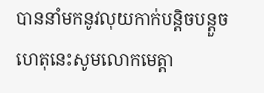បាននាំមកនូវលុយកាក់បន្ដិចបន្ដួច ហេតុនេះសូមលោកមេត្ដា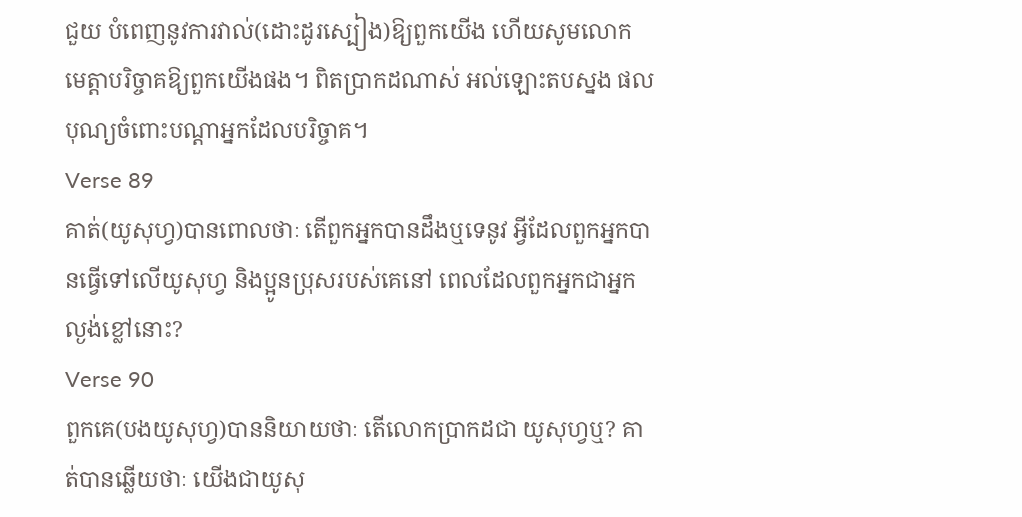ជួយ បំពេញនូវការវាល់(ដោះដូរស្បៀង)ឱ្យពួកយើង ហើយសូមលោក មេត្ដាបរិច្ចាគឱ្យពួកយើងផង។ ពិតប្រាកដណាស់ អល់ឡោះតបស្នង ផលបុណ្យចំពោះបណ្ដាអ្នកដែលបរិច្ចាគ។
Verse 89
គាត់(យូសុហ្វ)បានពោលថាៈ តើពួកអ្នកបានដឹងឬទេនូវ អី្វដែលពួកអ្នកបានធ្វើទៅលើយូសុហ្វ និងប្អូនប្រុសរបស់គេនៅ ពេលដែលពួកអ្នកជាអ្នកល្ងង់ខ្លៅនោះ?
Verse 90
ពួកគេ(បងយូសុហ្វ)បាននិយាយថាៈ តើលោកប្រាកដជា យូសុហ្វឬ? គាត់បានឆ្លើយថាៈ យើងជាយូសុ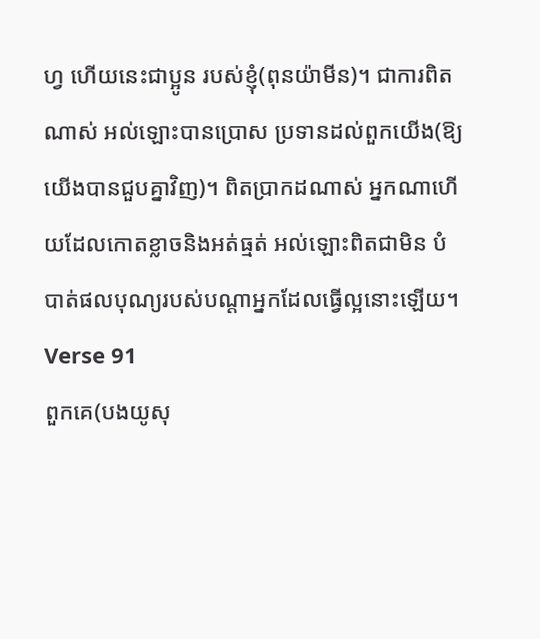ហ្វ ហើយនេះជាប្អូន របស់ខ្ញុំ(ពុនយ៉ាមីន)។ ជាការពិតណាស់ អល់ឡោះបានប្រោស ប្រទានដល់ពួកយើង(ឱ្យយើងបានជួបគ្នាវិញ)។ ពិតប្រាកដណាស់ អ្នកណាហើយដែលកោតខ្លាចនិងអត់ធ្មត់ អល់ឡោះពិតជាមិន បំបាត់ផលបុណ្យរបស់បណ្ដាអ្នកដែលធ្វើល្អនោះឡើយ។
Verse 91
ពួកគេ(បងយូសុ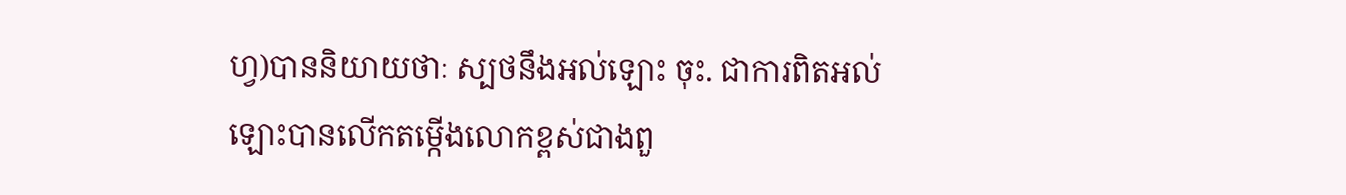ហ្វ)បាននិយាយថាៈ ស្បថនឹងអល់ឡោះ ចុះ. ជាការពិតអល់ឡោះបានលើកតម្កើងលោកខ្ពស់ជាងពួ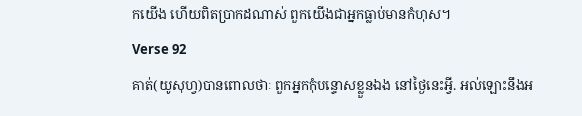កយើង ហើយពិតប្រាកដណាស់ ពួកយើងជាអ្នកធ្លាប់មានកំហុស។
Verse 92
គាត់(យូសុហ្វ)បានពោលថាៈ ពួកអ្នកកុំបន្ទោសខ្លួនឯង នៅថ្ងៃនេះអ្វី. អល់ឡោះនឹងអ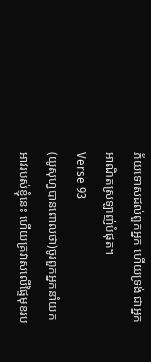ភ័យទោសដល់ពួកអ្នក ហើយទ្រង់ ជាអ្នកអាណិតស្រឡាញ់បំផុត។
Verse 93
(យូសុហ្វបានពោលថា)ចូរពួកអ្នកនាំយកអាវរបស់ខ្ញុំនេះ ហើយគ្រវាសលើផ្ទៃមុខរប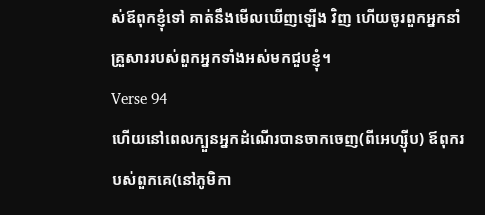ស់ឪពុកខ្ញុំទៅ គាត់នឹងមើលឃើញឡើង វិញ ហើយចូរពួកអ្នកនាំគ្រួសាររបស់ពួកអ្នកទាំងអស់មកជួបខ្ញុំ។
Verse 94
ហើយនៅពេលក្បួនអ្នកដំណើរបានចាកចេញ(ពីអេហ្ស៊ីប) ឪពុករបស់ពួកគេ(នៅភូមិកា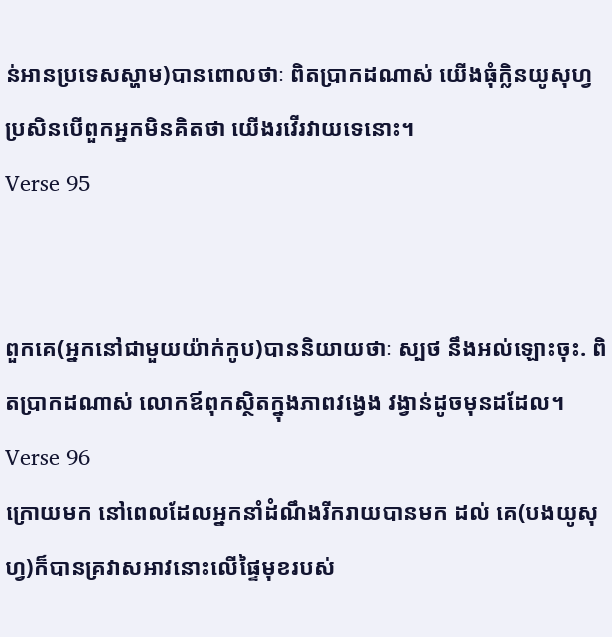ន់អានប្រទេសស្ហាម)បានពោលថាៈ ពិតប្រាកដណាស់ យើងធុំក្លិនយូសុហ្វប្រសិនបើពួកអ្នកមិនគិតថា យើងរវើរវាយទេនោះ។
Verse 95


ពួកគេ(អ្នកនៅជាមួយយ៉ាក់កូប)បាននិយាយថាៈ ស្បថ នឹងអល់ឡោះចុះ. ពិតប្រាកដណាស់ លោកឪពុកស្ថិតក្នុងភាពវងេ្វង វង្វាន់ដូចមុនដដែល។
Verse 96
ក្រោយមក នៅពេលដែលអ្នកនាំដំណឹងរីករាយបានមក ដល់ គេ(បងយូសុហ្វ)ក៏បានគ្រវាសអាវនោះលើផ្ទៃមុខរបស់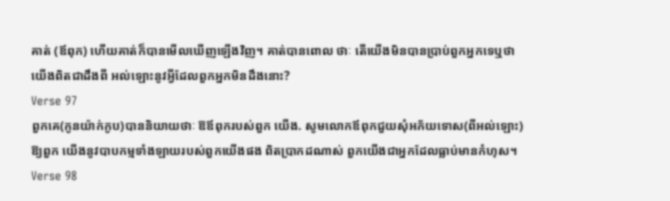គាត់ (ឪពុក) ហើយគាត់ក៏បានមើលឃើញឡើងវិញ។ គាត់បានពោល ថាៈ តើយើងមិនបានប្រាប់ពួកអ្នកទេឬថា យើងពិតជាដឹងពី អល់ឡោះនូវអ្វីដែលពួកអ្នកមិនដឹងនោះ?
Verse 97
ពួកគេ(កូនយ៉ាក់កូប)បាននិយាយថាៈ ឱឪពុករបស់ពួក យើង. សូមលោកឪពុកជួយសុំអភ័យទោស(ពីអល់ឡោះ)ឱ្យពួក យើងនូវបាបកម្មទាំងឡាយរបស់ពួកយើងផង ពិតប្រាកដណាស់ ពួកយើងជាអ្នកដែលធ្លាប់មានកំហុស។
Verse 98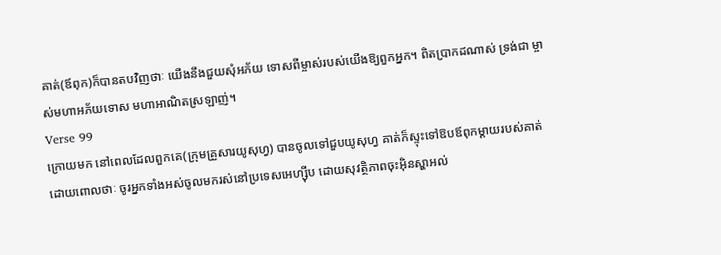គាត់(ឪពុក)ក៏បានតបវិញថាៈ យើងនឹងជួយសុំអភ័យ ទោសពីម្ចាស់របស់យើងឱ្យពួកអ្នក។ ពិតប្រាកដណាស់ ទ្រង់ជា ម្ចាស់មហាអភ័យទោស មហាអាណិតស្រឡាញ់។
Verse 99
ក្រោយមក នៅពេលដែលពួកគេ(ក្រុមគ្រួសារយូសុហ្វ) បានចូលទៅជួបយូសុហ្វ គាត់ក៏ស្ទុះទៅឱបឪពុកម្ដាយរបស់គាត់ ដោយពោលថាៈ ចូរអ្នកទាំងអស់ចូលមករស់នៅប្រទេសអេហ្ស៊ីប ដោយសុវត្ថិភាពចុះអ៊ិនស្ហាអល់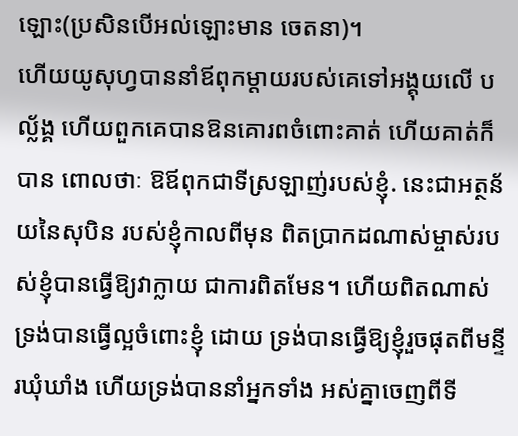ឡោះ(ប្រសិនបើអល់ឡោះមាន ចេតនា)។
ហើយយូសុហ្វបាននាំឪពុកម្ដាយរបស់គេទៅអង្គុយលើ បល្ល័ង្គ ហើយពួកគេបានឱនគោរពចំពោះគាត់ ហើយគាត់ក៏បាន ពោលថាៈ ឱឪពុកជាទីស្រឡាញ់របស់ខ្ញុំ. នេះជាអត្ថន័យនៃសុបិន របស់ខ្ញុំកាលពីមុន ពិតប្រាកដណាស់ម្ចាស់របស់ខ្ញុំបានធ្វើឱ្យវាក្លាយ ជាការពិតមែន។ ហើយពិតណាស់ ទ្រង់បានធ្វើល្អចំពោះខ្ញុំ ដោយ ទ្រង់បានធ្វើឱ្យខ្ញុំរួចផុតពីមន្ទីរឃុំឃាំង ហើយទ្រង់បាននាំអ្នកទាំង អស់គ្នាចេញពីទី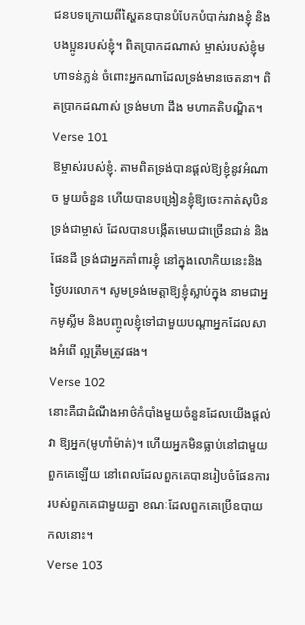ជនបទក្រោយពីស្ហៃតនបានបំបែកបំបាក់រវាងខ្ញុំ និងបងប្អូនរបស់ខ្ញុំ។ ពិតប្រាកដណាស់ ម្ចាស់របស់ខ្ញុំមហាទន់ភ្លន់ ចំពោះអ្នកណាដែលទ្រង់មានចេតនា។ ពិតប្រាកដណាស់ ទ្រង់មហា ដឹង មហាគតិបណ្ឌិត។
Verse 101
ឱម្ចាស់របស់ខ្ញុំ. តាមពិតទ្រង់បានផ្ដល់ឱ្យខ្ញុំនូវអំណាច មួយចំនួន ហើយបានបង្រៀនខ្ញុំឱ្យចេះកាត់សុបិន ទ្រង់ជាម្ចាស់ ដែលបានបង្កើតមេឃជាច្រើនជាន់ និងផែនដី ទ្រង់ជាអ្នកគាំពារខ្ញុំ នៅក្នុងលោកិយនេះនិងថ្ងៃបរលោក។ សូមទ្រង់មេត្ដាឱ្យខ្ញុំស្លាប់ក្នុង នាមជាអ្នកមូស្លីម និងបញ្ចូលខ្ញុំទៅជាមួយបណ្ដាអ្នកដែលសាងអំពើ ល្អត្រឹមត្រូវផង។
Verse 102
នោះគឺជាដំណឹងអាថ៌កំបាំងមួយចំនួនដែលយើងផ្ដល់វា ឱ្យអ្នក(មូហាំម៉ាត់)។ ហើយអ្នកមិនធ្លាប់នៅជាមួយពួកគេឡើយ នៅពេលដែលពួកគេបានរៀបចំផែនការរបស់ពួកគេជាមួយគ្នា ខណៈដែលពួកគេប្រើឧបាយកលនោះ។
Verse 103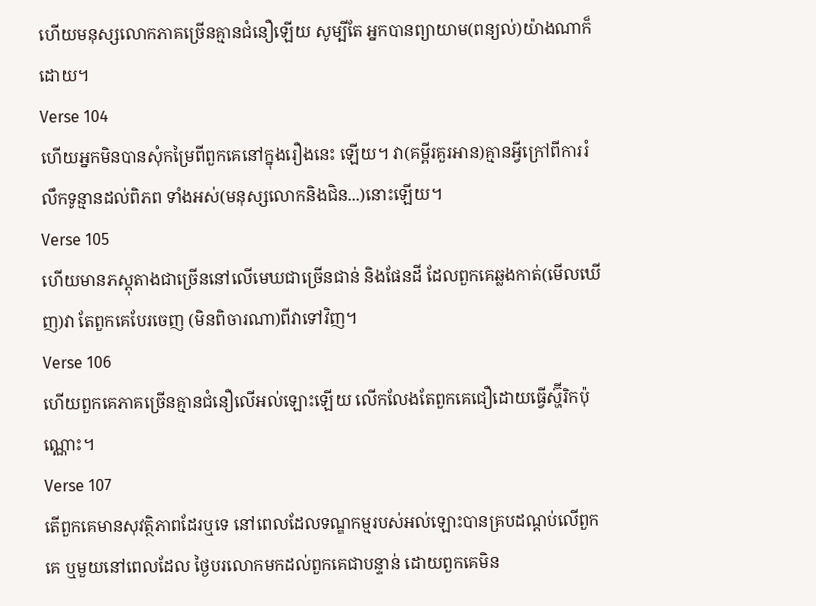ហើយមនុស្សលោកភាគច្រើនគ្មានជំនឿឡើយ សូម្បីតែ អ្នកបានព្យាយាម(ពន្យល់)យ៉ាងណាក៏ដោយ។
Verse 104
ហើយអ្នកមិនបានសុំកម្រៃពីពួកគេនៅក្នុងរឿងនេះ ឡើយ។ វា(គម្ពីរគួរអាន)គ្មានអ្វីក្រៅពីការរំលឹកទូន្មានដល់ពិភព ទាំងអស់(មនុស្សលោកនិងជិន...)នោះឡើយ។
Verse 105
ហើយមានភស្ដុតាងជាច្រើននៅលើមេឃជាច្រើនជាន់ និងផែនដី ដែលពួកគេឆ្លងកាត់(មើលឃើញ)វា តែពួកគេបែរចេញ (មិនពិចារណា)ពីវាទៅវិញ។
Verse 106
ហើយពួកគេភាគច្រើនគ្មានជំនឿលើអល់ឡោះឡើយ លើកលែងតែពួកគេជឿដោយធ្វើស្ហ៊ីរិកប៉ុណ្ណោះ។
Verse 107
តើពួកគេមានសុវត្ថិភាពដែរឬទេ នៅពេលដែលទណ្ឌកម្មរបស់អល់ឡោះបានគ្របដណ្ដប់លើពួកគេ ឬមួយនៅពេលដែល ថ្ងៃបរលោកមកដល់ពួកគេជាបន្ទាន់ ដោយពួកគេមិន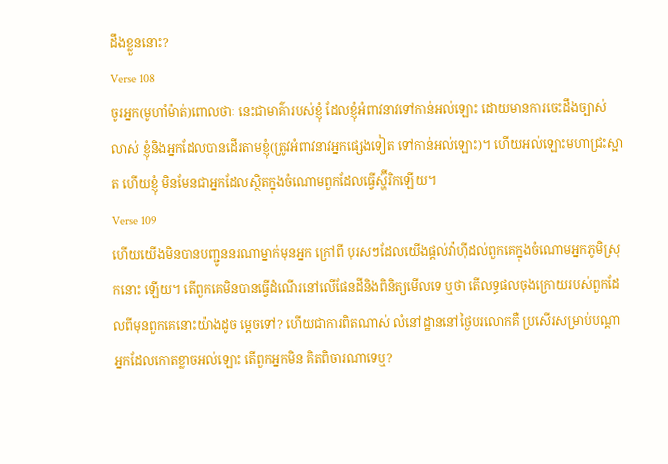ដឹងខ្លួននោះ?
Verse 108
ចូរអ្នក(មូហាំម៉ាត់)ពោលថាៈ នេះជាមាគ៌ារបស់ខ្ញុំ ដែលខ្ញុំអំពាវនាវទៅកាន់អល់ឡោះ ដោយមានការចេះដឹងច្បាស់ លាស់ ខ្ញុំនិងអ្នកដែលបានដើរតាមខ្ញុំ(ត្រូវអំពាវនាវអ្នកផេ្សងទៀត ទៅកាន់អល់ឡោះ)។ ហើយអល់ឡោះមហាជ្រះស្អាត ហើយខ្ញុំ មិនមែនជាអ្នកដែលស្ថិតក្នុងចំណោមពួកដែលធ្វើស្ហ៊ីរិកឡើយ។
Verse 109
ហើយយើងមិនបានបញ្ជូននរណាម្នាក់មុនអ្នក ក្រៅពី បុរសៗដែលយើងផ្ដល់វ៉ាហ៊ីដល់ពួកគេក្នុងចំណោមអ្នកភូមិស្រុកនោះ ឡើយ។ តើពួកគេមិនបានធ្វើដំណើរនៅលើផែនដីនិងពិនិត្យមើលទេ ឬថា តើលទ្ធផលចុងក្រោយរបស់ពួកដែលពីមុនពួកគេនោះយ៉ាងដូច មេ្ដចទៅ? ហើយជាការពិតណាស់ លំនៅដ្ឋាននៅថ្ងៃបរលោកគឺ ប្រសើរសម្រាប់បណ្ដាអ្នកដែលកោតខ្លាចអល់ឡោះ តើពួកអ្នកមិន គិតពិចារណាទេឬ?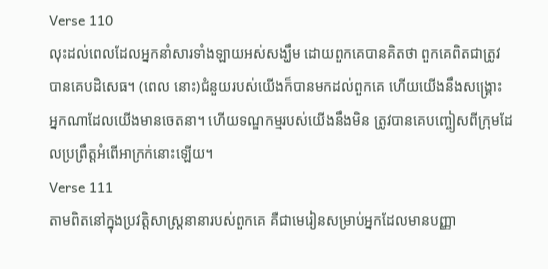Verse 110
លុះដល់ពេលដែលអ្នកនាំសារទាំងឡាយអស់សង្ឃឹម ដោយពួកគេបានគិតថា ពួកគេពិតជាត្រូវបានគេបដិសេធ។ (ពេល នោះ)ជំនួយរបស់យើងក៏បានមកដល់ពួកគេ ហើយយើងនឹងសង្គ្រោះ អ្នកណាដែលយើងមានចេតនា។ ហើយទណ្ឌកម្មរបស់យើងនឹងមិន ត្រូវបានគេបញ្ចៀសពីក្រុមដែលប្រព្រឹត្ដអំពើអាក្រក់នោះឡើយ។
Verse 111
តាមពិតនៅក្នុងប្រវត្ដិសាស្ដ្រនានារបស់ពួកគេ គឺជាមេរៀនសម្រាប់អ្នកដែលមានបញ្ញា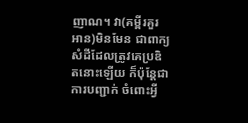ញាណ។ វា(គម្ពីរគួរអាន)មិនមែន ជាពាក្យសំដីដែលត្រូវគេប្រឌិតនោះឡើយ ក៏ប៉ុន្ដែជាការបញ្ជាក់ ចំពោះអ្វី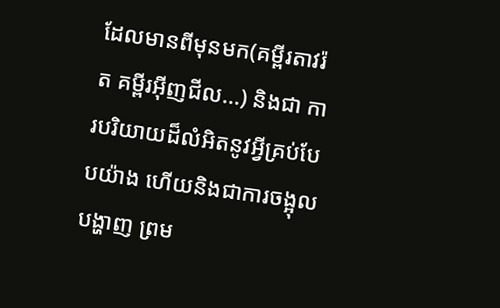ដែលមានពីមុនមក(គម្ពីរតាវរ៉ត គម្ពីរអ៊ីញជីល...) និងជា ការបរិយាយដ៏លំអិតនូវអ្វីគ្រប់បែបយ៉ាង ហើយនិងជាការចង្អុល បង្ហាញ ព្រម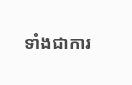ទាំងជាការ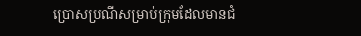ប្រោសប្រណីសម្រាប់ក្រុមដែលមានជំ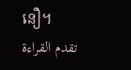នឿ។
تقدم القراءة